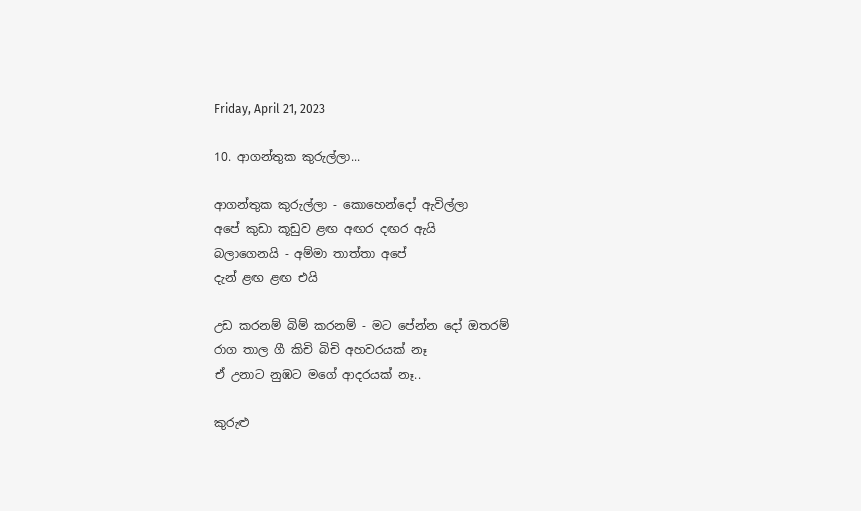Friday, April 21, 2023

10. ආගන්තුක කුරුල්ලා...

ආගන්තුක කුරුල්ලා - කොහෙන්දෝ ඇවිල්ලා
අපේ කුඩා කූඩුව ළඟ අඟර දඟර ඇයි
බලාගෙනයි - අම්මා තාත්තා අපේ
දැන් ළඟ ළඟ එයි

උඩ කරනම් බිම් කරනම් - මට පේන්න දෝ ඔතරම්
රාග තාල ගී කිචි බිචි අහවරයක් නෑ
ඒ උනාට නුඹට මගේ ආදරයක් නෑ..

කුරුළු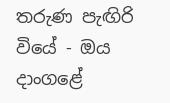තරුණ පැඟිරි වියේ - ඔය දාංගළේ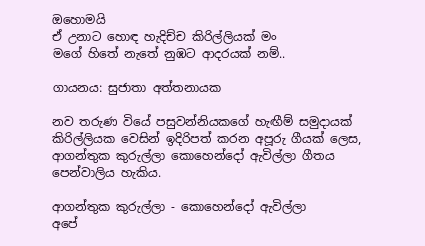ඔහොමයි
ඒ උනාට හොඳ හැදිච්ච කිරිල්ලියක් මං
මගේ හිතේ නැතේ නුඹට ආදරයක් නම්..

ගායනය: සුජාතා අත්තනායක

නව තරුණ වියේ පසුවන්නියකගේ හැඟීම් සමුදායක් කිරිල්ලියක වෙසින් ඉදිරිපත් කරන අපූරු ගීයක් ලෙස, ආගන්තුක කුරුල්ලා කොහෙන්දෝ ඇවිල්ලා ගීතය පෙන්වාලිය හැකිය.

ආගන්තුක කුරුල්ලා - කොහෙන්දෝ ඇවිල්ලා
අපේ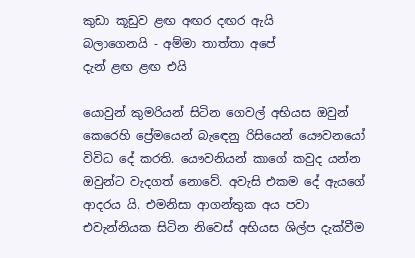කුඩා කූඩුව ළඟ අඟර දඟර ඇයි
බලාගෙනයි - අම්මා තාත්තා අපේ
දැන් ළඟ ළඟ එයි

යොවුන් කුමරියන් සිටින ගෙවල් අභියස ඔවුන් කෙරෙහි ප්‍රේමයෙන් බැඳෙනු රිසියෙන් යෞවනයෝ විවිධ දේ කරති. යෞවනියන් කාගේ කවුද යන්න ඔවුන්ට වැදගත් නොවේ. අවැසි එකම දේ ඇයගේ ආදරය යි. එමනිසා ආගන්තුක අය පවා එවැන්නියක සිටින නිවෙස් අභියස ශිල්ප දැක්වීම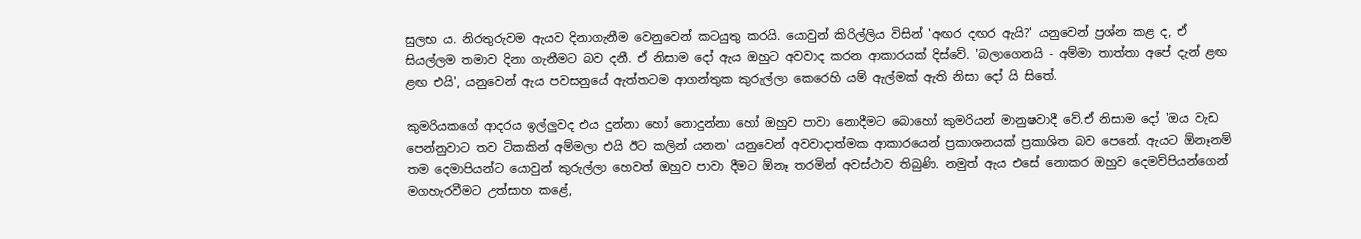සුලභ ය. නිරතුරුවම ඇයව දිනාගැනීම වෙනුවෙන් කටයුතු කරයි. යොවුන් කිරිල්ලිය විසින් 'අඟර දඟර ඇයි?' යනුවෙන් ප්‍රශ්න කළ ද, ඒ සියල්ලම තමාව දිනා ගැනීමට බව දනී. ඒ නිසාම දෝ ඇය ඔහුට අවවාද කරන ආකාරයක් දිස්වේ. 'බලාගෙනයි - අම්මා තාත්තා අපේ දැන් ළඟ ළඟ එයි', යනුවෙන් ඇය පවසනුයේ ඇත්තටම ආගන්තුක කුරුල්ලා කෙරෙහි යම් ඇල්මක් ඇති නිසා දෝ යි සිතේ.

කුමරියකගේ ආදරය ඉල්ලුවද එය දුන්නා හෝ නොදුන්නා හෝ ඔහුව පාවා නොදීමට බොහෝ කුමරියන් මානුෂවාදී වේ.ඒ නිසාම දෝ 'ඔය වැඩ පෙන්නුවාට තව ටිකකින් අම්මලා එයි ඊට කලින් යනන' යනුවෙන් අවවාදාත්මක ආකාරයෙන් ප්‍රකාශනයක් ප්‍රකාශිත බව පෙනේ. ඇයට ඕනෑනම් තම දෙමාපියන්ට යොවුන් කුරුල්ලා හෙවත් ඔහුව පාවා දීමට ඕනෑ තරමින් අවස්ථාව තිබුණි. නමුත් ඇය එසේ නොකර ඔහුව දෙමව්පියන්ගෙන් මගහැරවීමට උත්සාහ කළේ,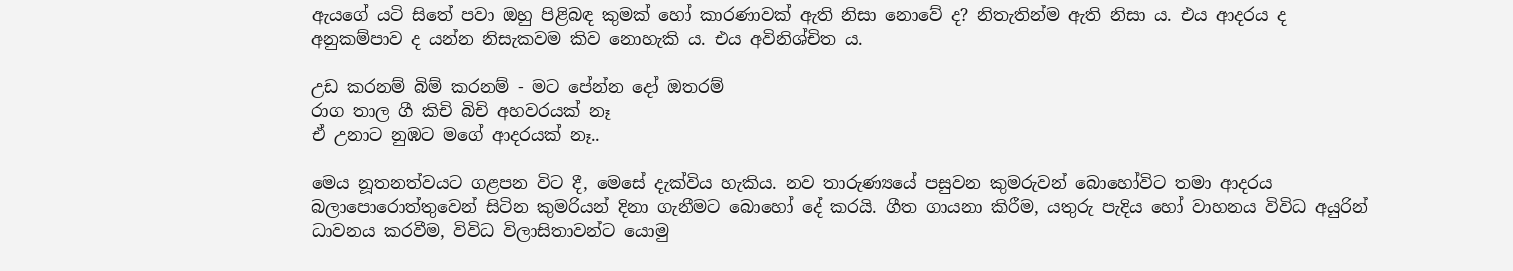ඇයගේ යටි සිතේ පවා ඔහු පිළිබඳ කුමක් හෝ කාරණාවක් ඇති නිසා නොවේ ද? නිතැතින්ම ඇති නිසා ය. එය ආදරය ද අනුකම්පාව ද යන්න නිසැකවම කිව නොහැකි ය. එය අවිනිශ්චිත ය.

උඩ කරනම් බිම් කරනම් - මට පේන්න දෝ ඔතරම්
රාග තාල ගී කිචි බිචි අහවරයක් නෑ
ඒ උනාට නුඹට මගේ ආදරයක් නෑ..

මෙය නූතනත්වයට ගළපන විට දී, මෙසේ දැක්විය හැකිය. නව තාරුණ්‍යයේ පසුවන කුමරුවන් බොහෝවිට තමා ආදරය බලාපොරොත්තුවෙන් සිටින කුමරියන් දිනා ගැනීමට බොහෝ දේ කරයි. ගීත ගායනා කිරීම, යතුරු පැදිය හෝ වාහනය විවිධ අයුරින් ධාවනය කරවීම, විවිධ විලාසිතාවන්ට යොමු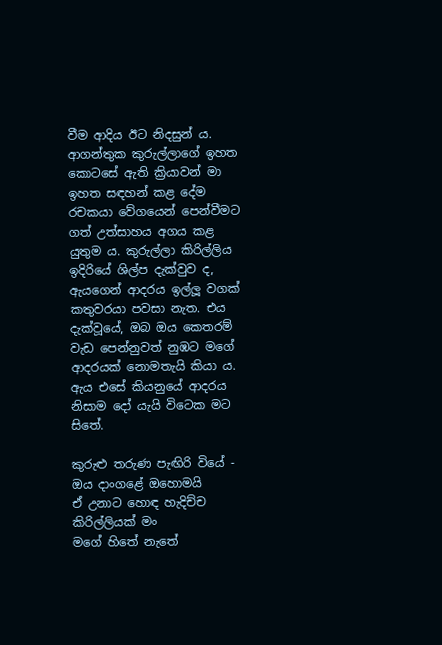වීම ආදිය ඊට නිදසුන් ය. ආගන්තුක කුරුල්ලාගේ ඉහත කොටසේ ඇති ක්‍රියාවන් මා ඉහත සඳහන් කළ දේම රචකයා වේගයෙන් පෙන්වීමට ගත් උත්සාහය අගය කළ යුතුම ය. කුරුල්ලා කිරිල්ලිය ඉදිරියේ ශිල්ප දැක්වුව ද, ඇයගෙන් ආදරය ඉල්ලූ වගක් කතුවරයා පවසා නැත. එය දැක්වූයේ, ඔබ ඔය කෙතරම් වැඩ පෙන්නුවත් නුඹට මගේ ආදරයක් නොමතැයි කියා ය. ඇය එසේ කියනුයේ ආදරය නිසාම දෝ යැයි විටෙක මට සිතේ.

කුරුළු තරුණ පැඟිරි වියේ - ඔය දාංගළේ ඔහොමයි
ඒ උනාට හොඳ හැදිච්ච කිරිල්ලියක් මං
මගේ හිතේ නැතේ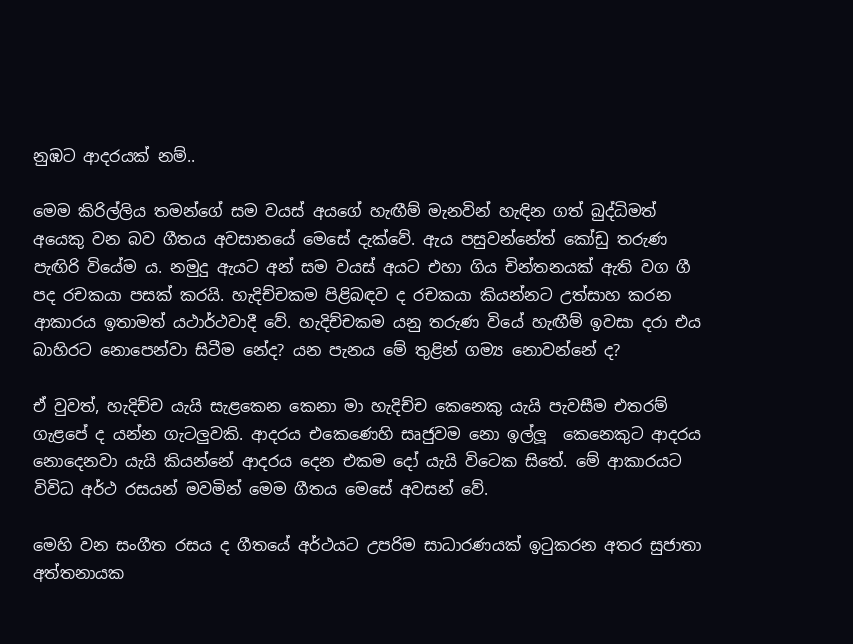නුඹට ආදරයක් නම්..

මෙම කිරිල්ලිය තමන්ගේ සම වයස් අයගේ හැඟීම් මැනවින් හැඳින ගත් බුද්ධිමත් අයෙකු වන බව ගීතය අවසානයේ මෙසේ දැක්වේ. ඇය පසුවන්නේත් කෝඩු තරුණ පැඟිරි වියේම ය. නමුදු ඇයට අන් සම වයස් අයට එහා ගිය චින්තනයක් ඇති වග ගී පද රචකයා පසක් කරයි. හැදිච්චකම පිළිබඳව ද රචකයා කියන්නට උත්සාහ කරන ආකාරය ඉතාමත් යථාර්ථවාදී වේ. හැදිච්චකම යනු තරුණ වියේ හැඟීම් ඉවසා දරා එය බාහිරට නොපෙන්වා සිටීම නේද? යන පැනය මේ තුළින් ගම්‍ය නොවන්නේ ද?

ඒ වුවත්, හැදිච්ච යැයි සැළකෙන කෙනා මා හැදිච්ච කෙනෙකු යැයි පැවසීම එතරම් ගැළපේ ද යන්න ගැටලුවකි. ආදරය එකෙණෙහි සෘජුවම නො ඉල්ලූ  කෙනෙකුට ආදරය නොදෙනවා යැයි කියන්නේ ආදරය දෙන එකම දෝ යැයි විටෙක සිතේ. මේ ආකාරයට විවිධ අර්ථ රසයන් මවමින් මෙම ගීතය මෙසේ අවසන් වේ.

මෙහි වන සංගීත රසය ද ගීතයේ අර්ථයට උපරිම සාධාරණයක් ඉටුකරන අතර සුජාතා අත්තනායක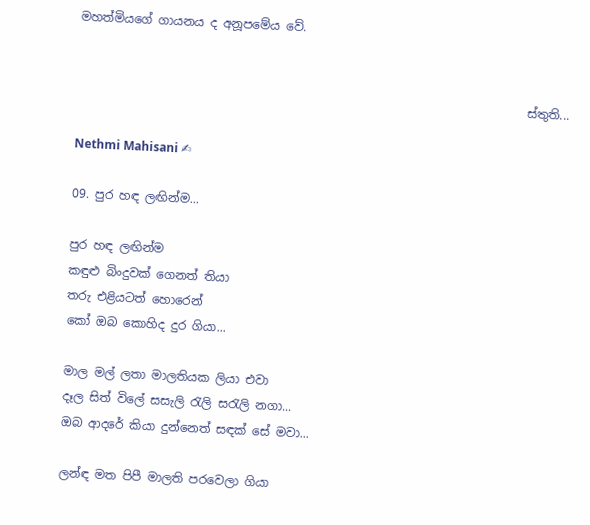මහත්මියගේ ගායනය ද අනූපමේය වේ.


                                                                           ස්තුති...

Nethmi Mahisani ✍

09. පුර හඳ ලඟින්ම...

පුර හඳ ලඟින්ම
කඳුළු බිංදුවක් ගෙනත් තියා
තරු එළියටත් හොරෙන්
කෝ ඔබ කොහිද දුර ගියා...

මාල මල් ලතා මාලතියක ලියා එවා
දෑල සිත් විලේ සසැලි රැලි සරැලි නගා...
ඔබ ආදරේ කියා දුන්නෙත් සඳක් සේ මවා...

ලන්ඳ මත පිපී මාලති පරවෙලා ගියා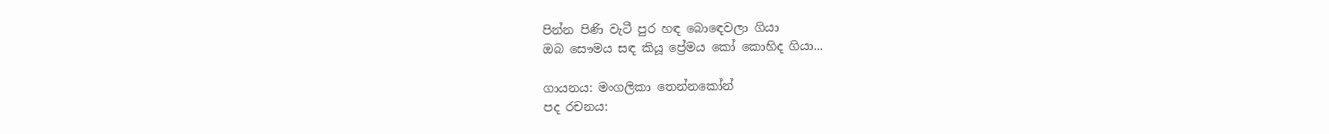පින්න පිණි වැටී පුර හඳ බොඳෙවලා ගියා
ඔබ සෞමය සඳ කියූ ප්‍රේමය කෝ කොහිද ගියා...

ගායනය: මංගලිකා තෙන්නකෝන්
පද රචනය: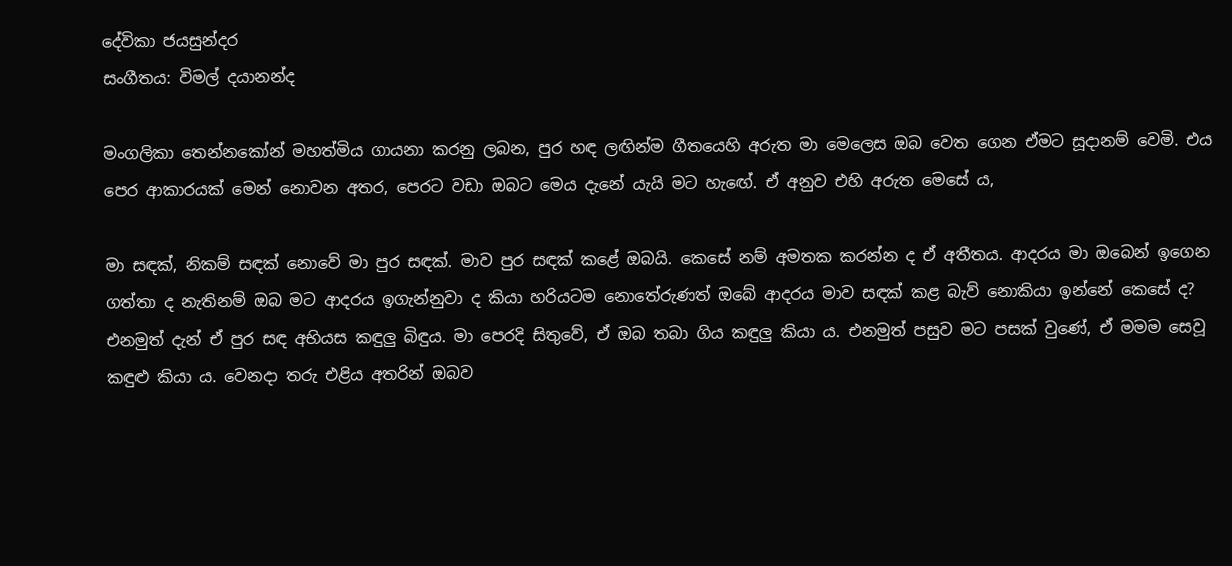දේවිකා ජයසුන්දර
සංගීතය: විමල් දයානන්ද

මංගලිකා තෙන්නකෝන් මහත්මිය ගායනා කරනු ලබන, පුර හඳ ලඟින්ම ගීතයෙහි අරුත මා මෙලෙස ඔබ වෙත ගෙන ඒමට සූදානම් වෙමි. එය පෙර ආකාරයක් මෙන් නොවන අතර, පෙරට වඩා ඔබට මෙය දැනේ යැයි මට හැඟේ. ඒ අනුව එහි අරුත මෙසේ ය,

මා සඳක්, නිකම් සඳක් නොවේ මා පුර සඳක්. මාව පුර සඳක් කළේ ඔබයි. කෙසේ නම් අමතක කරන්න ද ඒ අතීතය. ආදරය මා ඔබෙන් ඉගෙන ගත්තා ද නැතිනම් ඔබ මට ආදරය ඉගැන්නුවා ද කියා හරියටම නොතේරුණත් ඔබේ ආදරය මාව සඳක් කළ බැව් නොකියා ඉන්නේ කෙසේ ද? එනමුත් දැන් ඒ පුර සඳ අභියස කඳුලු බිඳුය. මා පෙරදි සිතුවේ, ඒ ඔබ තබා ගිය කඳුලු කියා ය. එනමුත් පසුව මට පසක් වුණේ, ඒ මමම සෙවූ කඳුළු කියා ය. වෙනදා තරු එළිය අතරින් ඔබව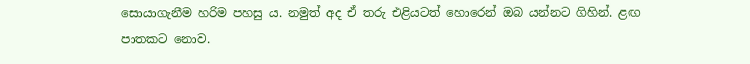සොයාගැනීම හරිම පහසු ය. නමුත් අද ඒ තරු එළියටත් හොරෙන් ඔබ යන්නට ගිහින්. ළඟ පාතකට නොව.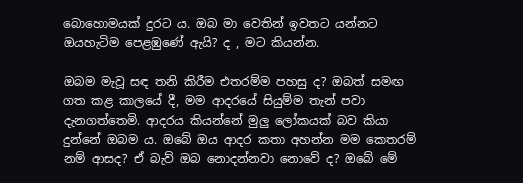බොහොමයක් දුරට ය. ඔබ මා වෙතින් ඉවතට යන්නට ඔයහැටිම පෙළඹුණේ ඇයි? ද , මට කියන්න.

ඔබම මැවූ සඳ තනි කිරීම එතරම්ම පහසු ද? ඔබත් සමඟ ගත කළ කාලයේ දී, මම ආදරයේ සියුම්ම තැන් පවා දැනගත්තෙමි. ආදරය කියන්නේ මුලු ලෝකයක් බව කියා දුන්නේ ඔබම ය. ඔබේ ඔය ආදර කතා අහන්න මම කෙතරම් නම් ආසද? ඒ බැව් ඔබ නොදන්නවා නොවේ ද? ඔබේ මේ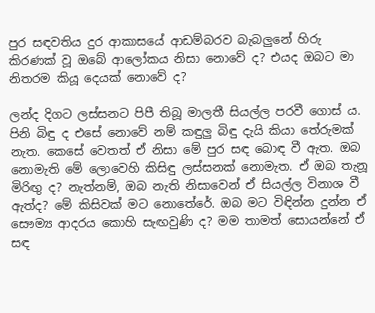පුර සඳවතිය දුර ආකාසයේ ආඩම්බරව බැබලුනේ හිරු කිරණක් වූ ඔබේ ආලෝකය නිසා නොවේ ද? එයද ඔබට මා නිතරම කියූ දෙයක් නොවේ ද?

ලන්ද දිගට ලස්සනට පිපී තිබූ මාලතී සියල්ල පරවී ගොස් ය. පිනි බිඳු ද එසේ නොවේ නම් කඳුලු බිඳු දැයි කියා තේරුමක් නැත. කෙසේ වෙතත් ඒ නිසා මේ පුර සඳ බොඳ වී ඇත. ඔබ නොමැති මේ ලොවෙහි කිසිඳු ලස්සනක් නොමැත. ඒ ඔබ තැනූ මිරිඟු ද? නැත්නම්, ඔබ නැති නිසාවෙන් ඒ සියල්ල විනාශ වී ඇත්ද? මේ කිසිවක් මට නොතේරේ. ඔබ මට විඳින්න දුන්න ඒ සෞම්‍ය ආදරය කොහි සැඟවුණි ද? මම තාමත් සොයන්නේ ඒ සඳ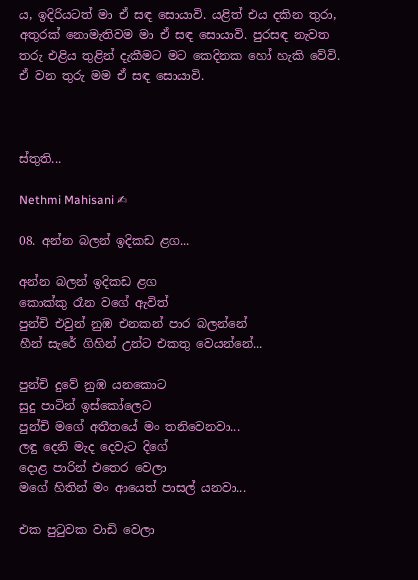ය, ඉදිරියටත් මා ඒ සඳ සොයාවි. යළිත් එය දකින තුරා, අතුරක් නොමැතිවම මා ඒ සඳ සොයාවි. පුරසඳ නැවත තරු එළිය තුළින් දැකීමට මට කෙදිනක හෝ හැකි වේවි. ඒ වන තුරු මම ඒ සඳ සොයාවි.



ස්තුති...

Nethmi Mahisani ✍

08. අන්න බලන් ඉදිකඩ ළග...

අන්න බලන් ඉදිකඩ ළග
කොක්කු රෑන වගේ ඇවිත්
පුන්චි එවුන් නුඹ එනකන් පාර බලන්නේ
හීන් සැරේ ගිහින් උන්ට එකතු වෙයන්නේ...

පුන්චි දුවේ නුඹ යනකොට
සුදු පාටින් ඉස්කෝලෙට
පුන්චි මගේ අතීතයේ මං තනිවෙනවා...
ලඳු දෙනි මැද දෙවැට දිගේ
දොළ පාරින් එතෙර වෙලා
මගේ හිතින් මං ආයෙත් පාසල් යනවා...

එක පුටුවක වාඩි වෙලා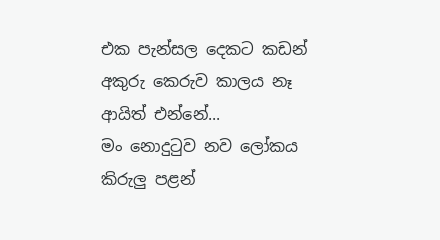එක පැන්සල දෙකට කඩන්
අකුරු කෙරුව කාලය නෑ ආයිත් එන්නේ...
මං නොදුටුව නව ලෝකය
කිරුලු පළන්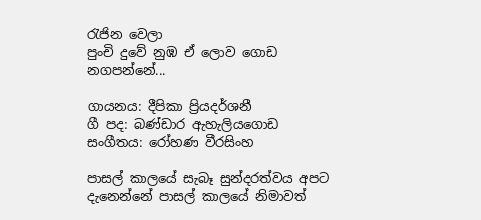රැජින වෙලා
පුංචි දුවේ නුඹ ඒ ලොව ගොඩ නගපන්නේ...

ගායනය: දීපිකා ප්‍රියදර්ශනී
ගී පද: බණ්ඩාර ඇහැලියගොඩ
සංගීතය: රෝහණ වීරසිංහ

පාසල් කාලයේ සැබෑ සුන්දරත්වය අපට දැනෙන්නේ පාසල් කාලයේ නිමාවත්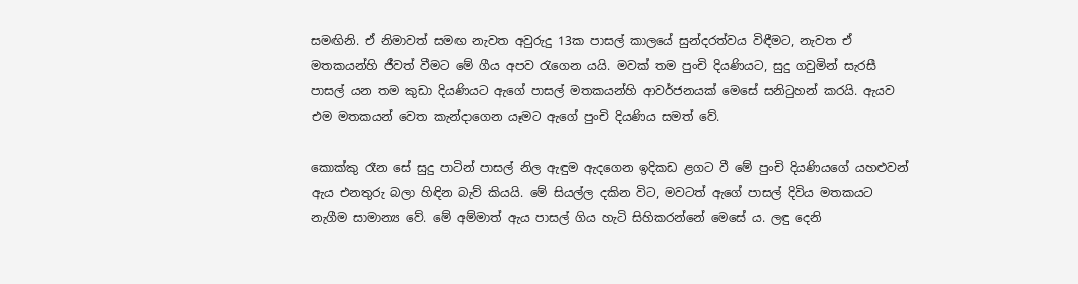සමඟිනි. ඒ නිමාවත් සමඟ නැවත අවුරුදු 13ක පාසල් කාලයේ සුන්දරත්වය විඳීමට, නැවත ඒ මතකයන්හි ජීවත් වීමට මේ ගීය අපව රැගෙන යයි. මවක් තම පුංචි දියණියට, සුදු ගවුමින් සැරසී පාසල් යන තම කුඩා දියණියට ඇගේ පාසල් මතකයන්හි ආවර්ජනයක් මෙසේ සනිටුහන් කරයි. ඇයව එම මතකයන් වෙත කැන්දාගෙන යෑමට ඇගේ පුංචි දියණිය සමත් වේ.

කොක්කු රෑන සේ සුදු පාටින් පාසල් නිල ඇඳුම ඇදගෙන ඉදිකඩ ළගට වී මේ පුංචි දියණියගේ යහළුවන් ඇය එනතුරු බලා හිඳින බැව් කියයි. මේ සියල්ල දකින විට, මවටත් ඇගේ පාසල් දිවිය මතකයට නැගීම සාමාන්‍ය වේ. මේ අම්මාත් ඇය පාසල් ගිය හැටි සිහිකරන්නේ මෙසේ ය. ලඳු දෙනි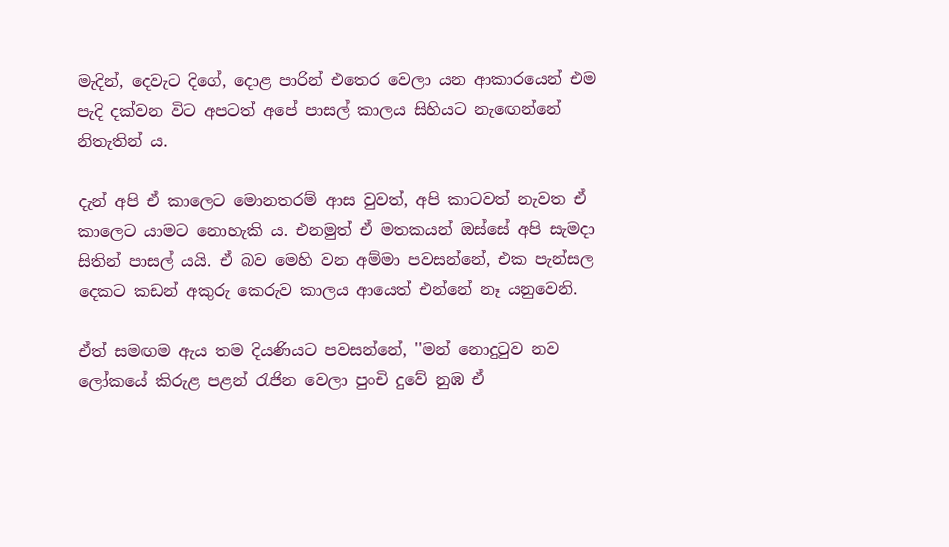මැදින්, දෙවැට දිගේ, දොළ පාරින් එතෙර වෙලා යන ආකාරයෙන් එම පැදි දක්වන විට අපටත් අපේ පාසල් කාලය සිහියට නැඟෙන්නේ නිතැතින් ය.

දැන් අපි ඒ කාලෙට මොනතරම් ආස වුවත්, අපි කාටවත් නැවත ඒ කාලෙට යාමට නොහැකි ය. එනමුත් ඒ මතකයන් ඔස්සේ අපි සැමදා සිතින් පාසල් යයි. ඒ බව මෙහි වන අම්මා පවසන්නේ, එක පැන්සල දෙකට කඩන් අකුරු කෙරුව කාලය ආයෙත් එන්නේ නෑ යනුවෙනි.

ඒත් සමඟම ඇය තම දියණියට පවසන්නේ, ''මන් නොදුටුව නව ලෝකයේ කිරුළ පළන් රැජින වෙලා පුංචි දුවේ නුඹ ඒ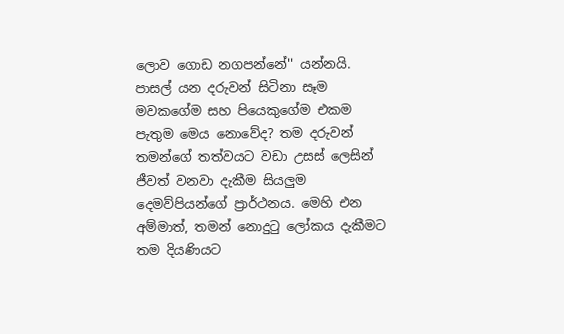ලොව ගොඩ නගපන්නේ'' යන්නයි. පාසල් යන දරුවන් සිටිනා සෑම මවකගේම සහ පියෙකුගේම එකම පැතුම මෙය නොවේද? තම දරුවන් තමන්ගේ තත්වයට වඩා උසස් ලෙසින් ජීවත් වනවා දැකීම සියලුම දෙමව්පියන්ගේ ප්‍රාර්ථනය. මෙහි එන අම්මාත්, තමන් නොදුටු ලෝකය දැකීමට තම දියණියට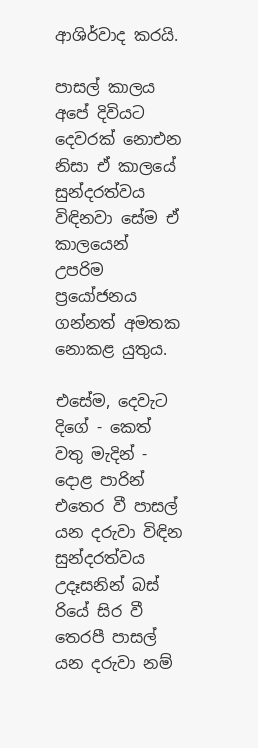ආශිර්වාද කරයි.

පාසල් කාලය අපේ දිවියට දෙවරක් නොඑන නිසා ඒ කාලයේ සුන්දරත්වය විඳිනවා සේම ඒ කාලයෙන් උපරිම ප්‍රයෝජනය ගන්නත් අමතක නොකළ යුතුය.

එසේම, දෙවැට දිගේ - කෙත් වතු මැදින් - දොළ පාරින් එතෙර වී පාසල් යන දරුවා විඳින සුන්දරත්වය උදෑසනින් බස් රියේ සිර වී තෙරපී පාසල් යන දරුවා නම්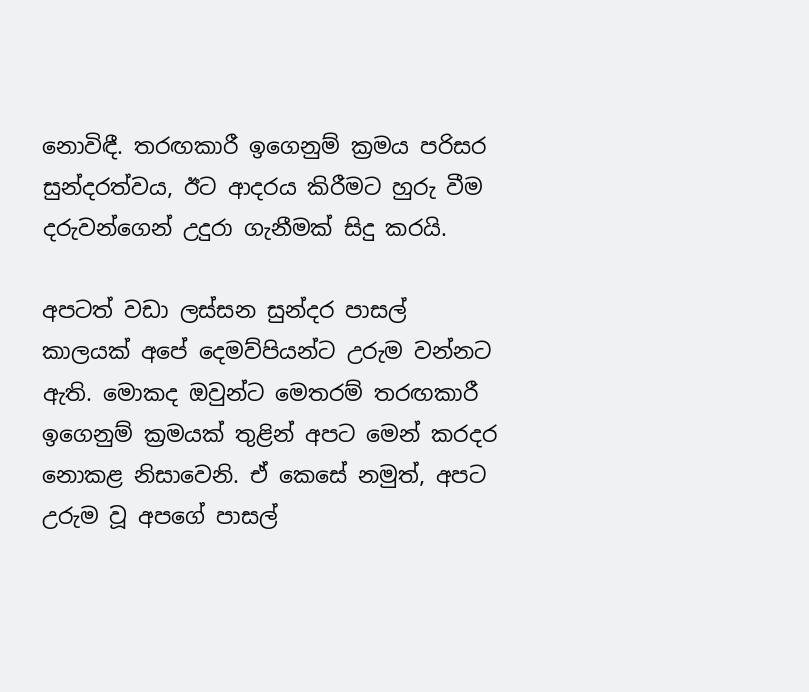නොවිඳී. තරඟකාරී ඉගෙනුම් ක්‍රමය පරිසර සුන්දරත්වය, ඊට ආදරය කිරීමට හුරු වීම දරුවන්ගෙන් උදුරා ගැනීමක් සිදු කරයි.

අපටත් වඩා ලස්සන සුන්දර පාසල් කාලයක් අපේ දෙමව්පියන්ට උරුම වන්නට ඇති. මොකද ඔවුන්ට මෙතරම් තරඟකාරී ඉගෙනුම් ක්‍රමයක් තුළින් අපට මෙන් කරදර නොකළ නිසාවෙනි. ඒ කෙසේ නමුත්, අපට උරුම වූ අපගේ පාසල්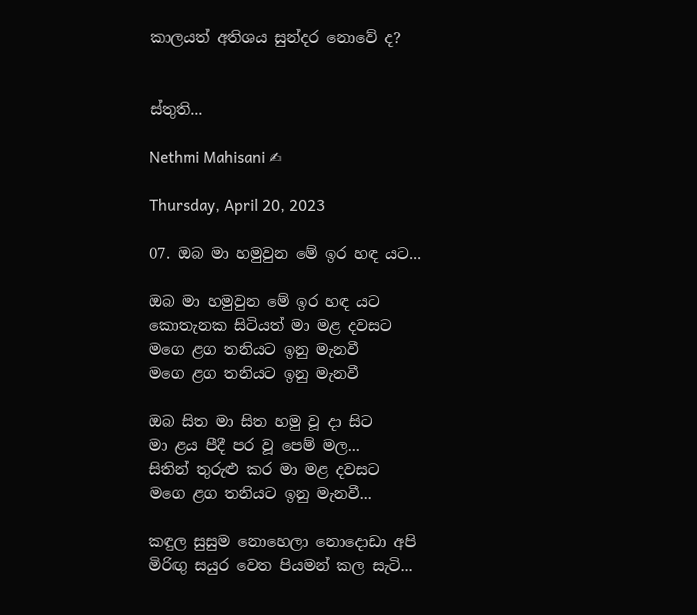කාලයත් අතිශය සුන්දර නොවේ ද?


ස්තුති...

Nethmi Mahisani ✍

Thursday, April 20, 2023

07. ඔබ මා හමුවුන මේ ඉර හඳ යට...

ඔබ මා හමුවුන මේ ඉර හඳ යට
කොතැනක සිටියත් මා මළ දවසට
මගෙ ළග තනියට ඉනු මැනවී
මගෙ ළග තනියට ඉනු මැනවී

ඔබ සිත මා සිත හමු වූ දා සිට
මා ළය පීදී පර වූ පෙම් මල...
සිතින් තුරුළු කර මා මළ දවසට
මගෙ ළග තනියට ඉනු මැනවී...

කඳුල සුසුම නොහෙලා නොදොඩා අපි
මිරිඟු සයුර වෙත පියමන් කල සැටි...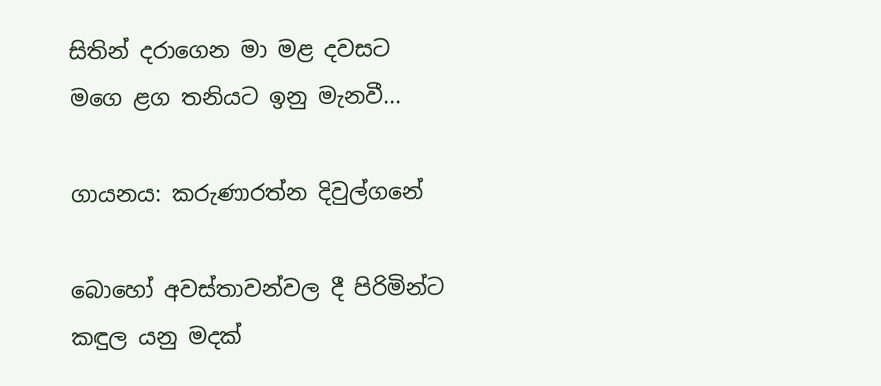සිතින් දරාගෙන මා මළ දවසට
මගෙ ළග තනියට ඉනු මැනවී...

ගායනය: කරුණාරත්න දිවුල්ගනේ

බොහෝ අවස්තාවන්වල දී පිරිමින්ට කඳුල යනු මදක්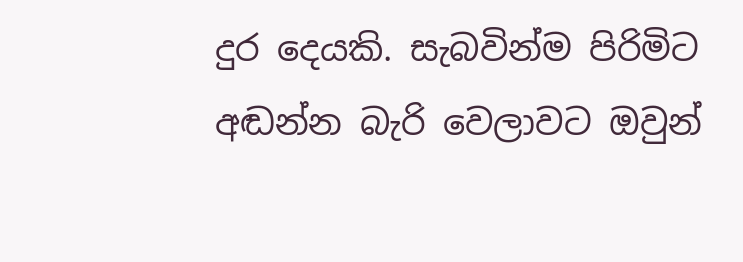දුර දෙයකි. සැබවින්ම පිරිමිට අඬන්න බැරි වෙලාවට ඔවුන්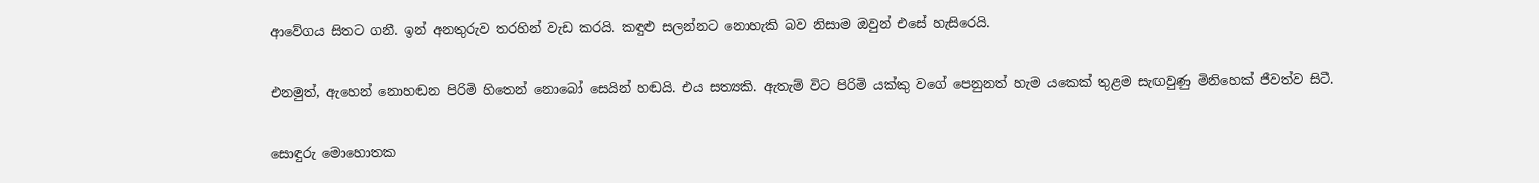ආවේගය සිතට ගනී. ඉන් අනතුරුව තරහින් වැඩ කරයි. කඳුළු සලන්නට නොහැකි බව නිසාම ඔවුන් එසේ හැසිරෙයි.

එනමුත්, ඇහෙන් නොහඬන පිරිමි හිතෙන් නොබෝ සෙයින් හඬයි. එය සත්‍යකි. ඇතැම් විට පිරිමි යක්කු වගේ පෙනුනත් හැම යකෙක් තුළම සැඟවුණු මිනිහෙක් ජීවත්ව සිටී.

සොඳුරු මොහොතක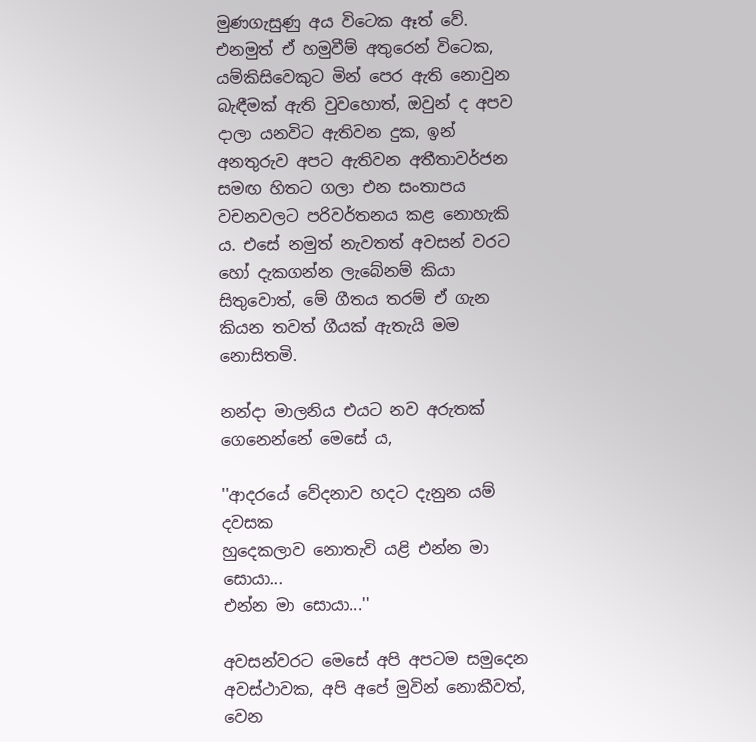මුණගැසුණු අය විටෙක ඈත් වේ. එනමුත් ඒ හමුවීම් අතුරෙන් විටෙක, යම්කිසිවෙකුට මින් පෙර ඇති නොවුන බැඳීමක් ඇති වුවහොත්, ඔවුන් ද අපව දාලා යනවිට ඇතිවන දුක, ඉන් අනතුරුව අපට ඇතිවන අතීතාවර්ජන සමඟ හිතට ගලා එන සංතාපය වචනවලට පරිවර්තනය කළ නොහැකි ය. එසේ නමුත් නැවතත් අවසන් වරට හෝ දැකගන්න ලැබේනම් කියා සිතුවොත්, මේ ගීතය තරම් ඒ ගැන කියන තවත් ගීයක් ඇතැයි මම නොසිතමි.

නන්දා මාලනිය එයට නව අරුතක් ගෙනෙන්නේ මෙසේ ය,

''ආදරයේ වේදනාව හදට දැනුන යම් දවසක
හුදෙකලාව නොතැවි යළි එන්න මා සොයා...
එන්න මා සොයා...''

අවසන්වරට මෙසේ අපි අපටම සමුදෙන අවස්ථාවක, අපි අපේ මුවින් නොකීවත්, වෙන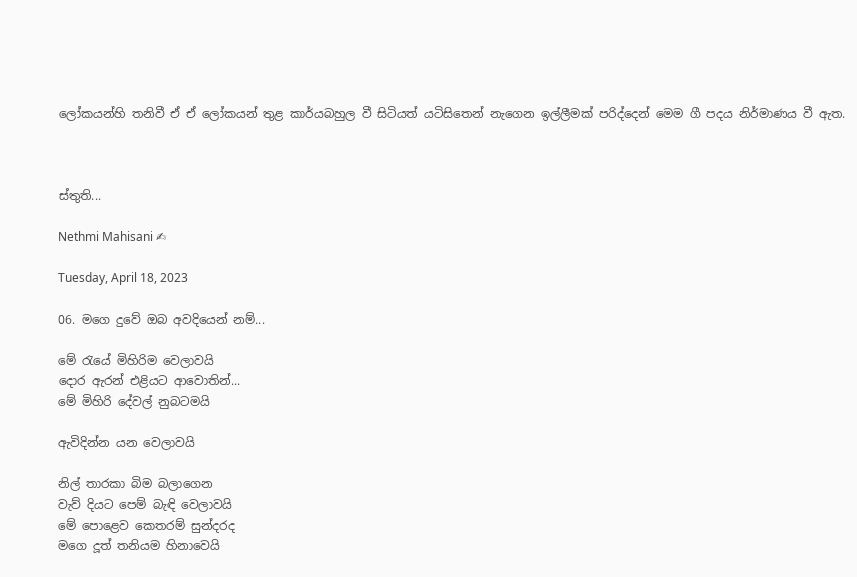ලෝකයන්හි තනිවී ඒ ඒ ලෝකයන් තුළ කාර්යබහුල වී සිටියත් යටිසිතෙන් නැගෙන ඉල්ලීමක් පරිද්දෙන් මෙම ගී පදය නිර්මාණය වී ඇත.



ස්තුති...

Nethmi Mahisani ✍

Tuesday, April 18, 2023

06. මගෙ දුවේ ඔබ අවදියෙන් නම්...

මේ රැයේ මිහිරිම වෙලාවයි
දොර ඇරන් එළියට ආවොතින්...
මේ මිහිරි දේවල් නුබටමයි

ඇවිදින්න යන වෙලාවයි

නිල් තාරකා බිම බලාගෙන
වැව් දියට පෙම් බැඳි වෙලාවයි
මේ පොළෙව කෙතරම් සුන්දරද
මගෙ දූත් තනියම හිනාවෙයි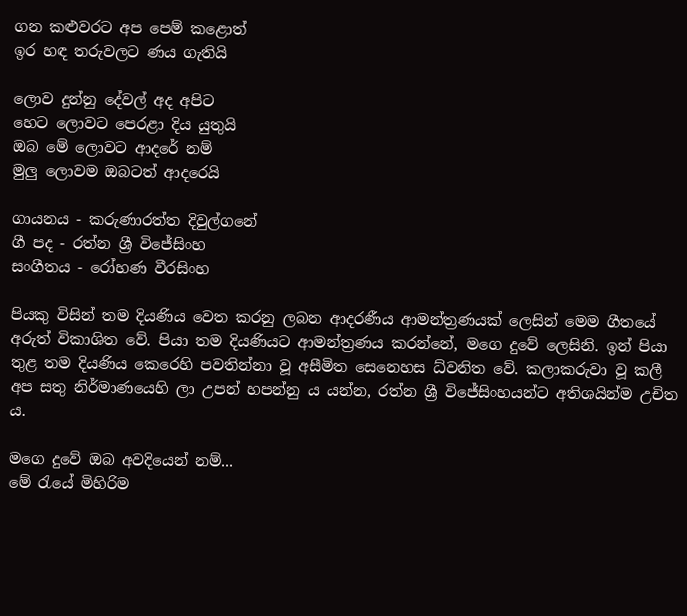ගන කළුවරට අප පෙම් කළොත්
ඉර හඳ තරුවලට ණය ගැතියි

ලොව දුන්නු දේවල් අද අපිට
හෙට ලොවට පෙරළා දිය යුතුයි
ඔබ මේ ලොවට ආදරේ නම්
මුලු ලොවම ඔබටත් ආදරෙයි

ගායනය - කරුණාරත්ත දිවුල්ගනේ
ගී පද - රත්න ශ්‍රී විජේසිංහ
සංගීතය - රෝහණ වීරසිංහ

පියකු විසින් තම දියණිය වෙත කරනු ලබන ආදරණීය ආමන්ත්‍රණයක් ලෙසින් මෙම ගීතයේ අරුත් විකාශිත වේ. පියා තම දියණියට ආමන්ත්‍රණය කරන්නේ, මගෙ දුවේ ලෙසිනි. ඉන් පියා තුළ තම දියණිය කෙරෙහි පවතින්නා වූ අසීමිත සෙනෙහස ධ්වනිත වේ. කලාකරුවා වූ කලී අප සතු නිර්මාණයෙහි ලා උපන් හපන්නු ය යන්න, රත්න ශ්‍රී විජේසිංහයන්ට අතිශයින්ම උචිත ය.

මගෙ දුවේ ඔබ අවදියෙන් නම්...
මේ රැයේ මිහිරිම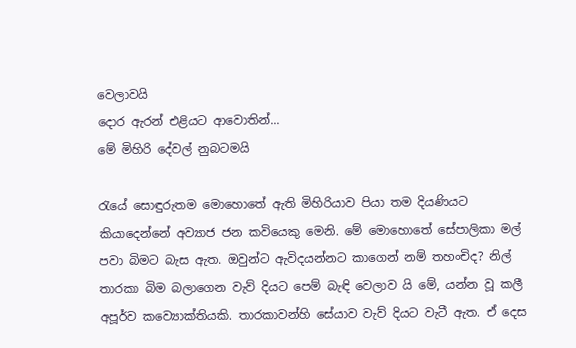වෙලාවයි
දොර ඇරන් එළියට ආවොතින්...
මේ මිහිරි දේවල් නුබටමයි

රැයේ සොඳුරුතම මොහොතේ ඇති මිහිරියාව පියා තම දියණියට කියාදෙන්නේ අව්‍යාජ ජන කවියෙකු මෙනි. මේ මොහොතේ සේපාලිකා මල් පවා බිමට බැස ඇත. ඔවුන්ට ඇවිදයන්නට කාගෙන් නම් තහංචිද? නිල් තාරකා බිම බලාගෙන වැව් දියට පෙම් බැඳි වෙලාව යි මේ, යන්න වූ කලී අපූර්ව කව්‍යොක්තියකි. තාරකාවන්හි සේයාව වැව් දියට වැටී ඇත. ඒ දෙස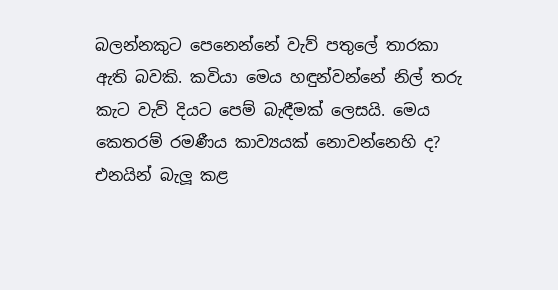බලන්නකුට පෙනෙන්නේ වැව් පතුලේ තාරකා ඇති බවකි. කවියා මෙය හඳුන්වන්නේ නිල් තරු කැට වැව් දියට පෙම් බැඳීමක් ලෙසයි. මෙය කෙතරම් රමණීය කාව්‍යයක් නොවන්නෙහි ද? එනයින් බැලූ කළ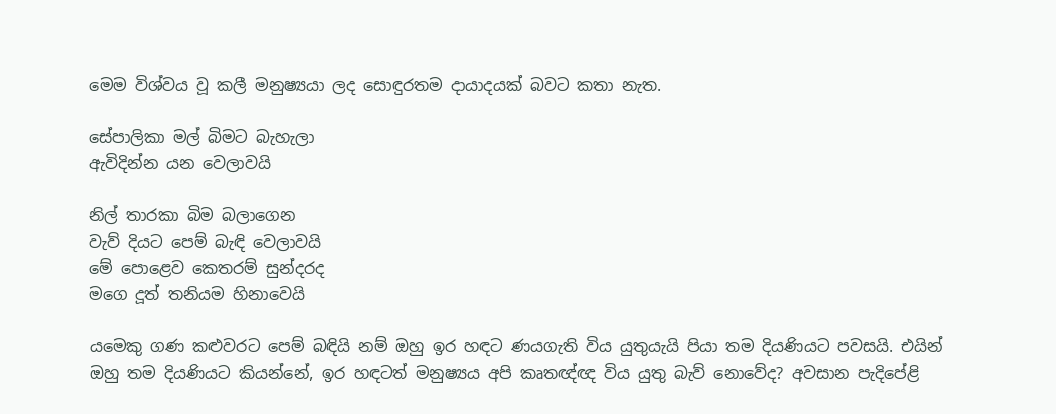මෙම විශ්වය වූ කලී මනුෂ්‍යයා ලද සොඳුරතම දායාදයක් බවට කතා නැත.

සේපාලිකා මල් බිමට බැහැලා
ඇවිදින්න යන වෙලාවයි

නිල් තාරකා බිම බලාගෙන
වැව් දියට පෙම් බැඳි වෙලාවයි
මේ පොළෙව කෙතරම් සුන්දරද
මගෙ දූත් තනියම හිනාවෙයි

යමෙකු ගණ කළුවරට පෙම් බඳියි නම් ඔහු ඉර හඳට ණයගැති විය යුතුයැයි පියා තම දියණියට පවසයි. එයින් ඔහු තම දියණියට කියන්නේ, ඉර හඳටත් මනුෂ්‍යය අපි කෘතඥ්ඥ විය යුතු බැව් නොවේද? අවසාන පැදිපේළි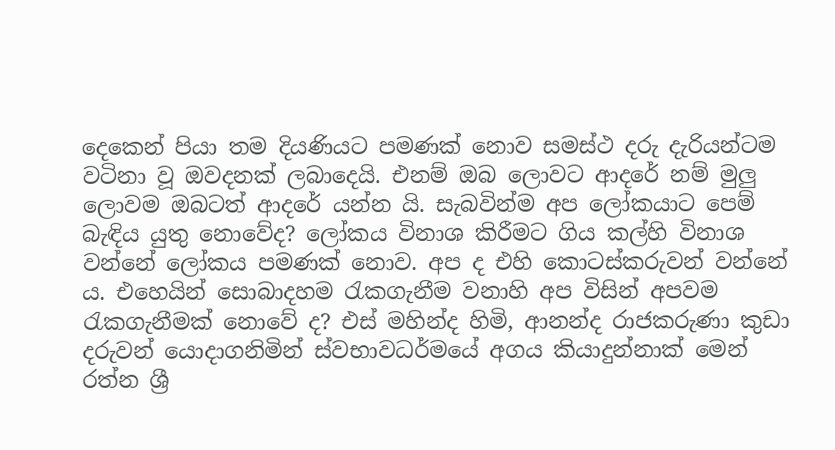දෙකෙන් පියා තම දියණියට පමණක් නොව සමස්ථ දරු දැරියන්ටම වටිනා වූ ඔවදනක් ලබාදෙයි. එනම් ඔබ ලොවට ආදරේ නම් මුලු ලොවම ඔබටත් ආදරේ යන්න යි. සැබවින්ම අප ලෝකයාට පෙම් බැඳිය යුතු නොවේද? ලෝකය විනාශ කිරීමට ගිය කල්හි විනාශ වන්නේ ලෝකය පමණක් නොව. අප ද එහි කොටස්කරුවන් වන්නේ ය. එහෙයින් සොබාදහම රැකගැනීම වනාහි අප විසින් අපවම රැකගැනීමක් නොවේ ද? එස් මහින්ද හිමි, ආනන්ද රාජකරුණා කුඩා දරුවන් යොදාගනිමින් ස්වභාවධර්මයේ අගය කියාදුන්නාක් මෙන් රත්න ශ්‍රී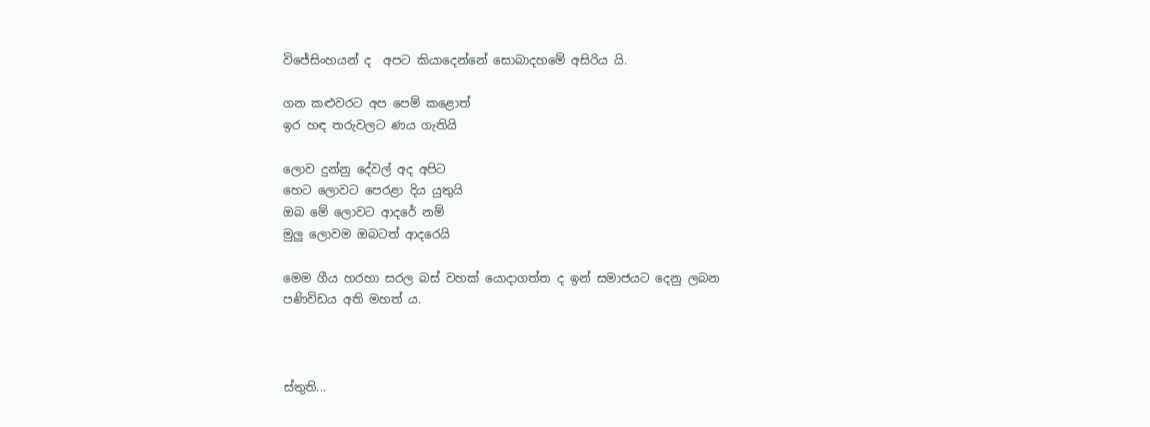විජේසිංහයන් ද  අපට කියාදෙන්නේ සොබාදහමේ අසිරිය යි.

ගන කළුවරට අප පෙම් කළොත්
ඉර හඳ තරුවලට ණය ගැතියි

ලොව දුන්නු දේවල් අද අපිට
හෙට ලොවට පෙරළා දිය යුතුයි
ඔබ මේ ලොවට ආදරේ නම්
මුලු ලොවම ඔබටත් ආදරෙයි

මෙම ගීය හරහා සරල බස් වහක් යොදාගත්ත ද ඉන් සමාජයට දෙනු ලබන පණිවිඩය අති මහත් ය.



ස්තුති...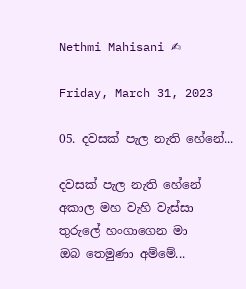Nethmi Mahisani ✍

Friday, March 31, 2023

05. දවසක් පැල නැති හේනේ...

දවසක් පැල නැති හේනේ
අකාල මහ වැහි වැස්සා
තුරුලේ හංගාගෙන මා
ඔබ තෙමුණා අම්මේ...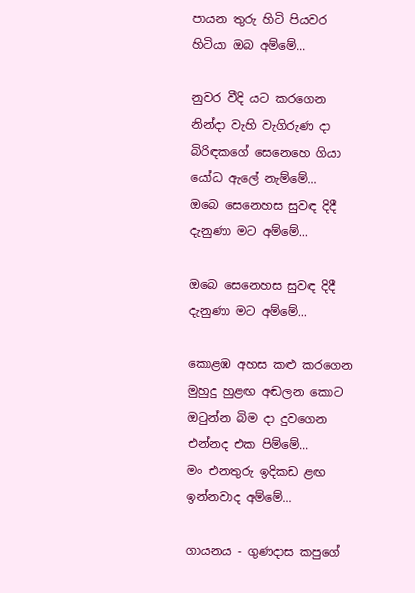පායන තුරු හිටි පියවර
හිටියා ඔබ අම්මේ...

නුවර වීදි යට කරගෙන
නින්දා වැහි වැගිරුණ දා
බිරිඳකගේ සෙනෙහෙ ගියා
යෝධ ඇලේ නැම්මේ...
ඔබෙ සෙනෙහස සුවඳ දිදී
දැනුණා මට අම්මේ...

ඔබෙ සෙනෙහස සුවඳ දිදී
දැනුණා මට අම්මේ...

කොළඹ අහස කළු කරගෙන
මුහුදු හුළඟ අඬලන කොට
ඔටුන්න බිම දා දුවගෙන
එන්නද එක පිම්මේ...
මං එනතුරු ඉදිකඩ ළඟ
ඉන්නවාද අම්මේ...

ගායනය - ගුණදාස කපුගේ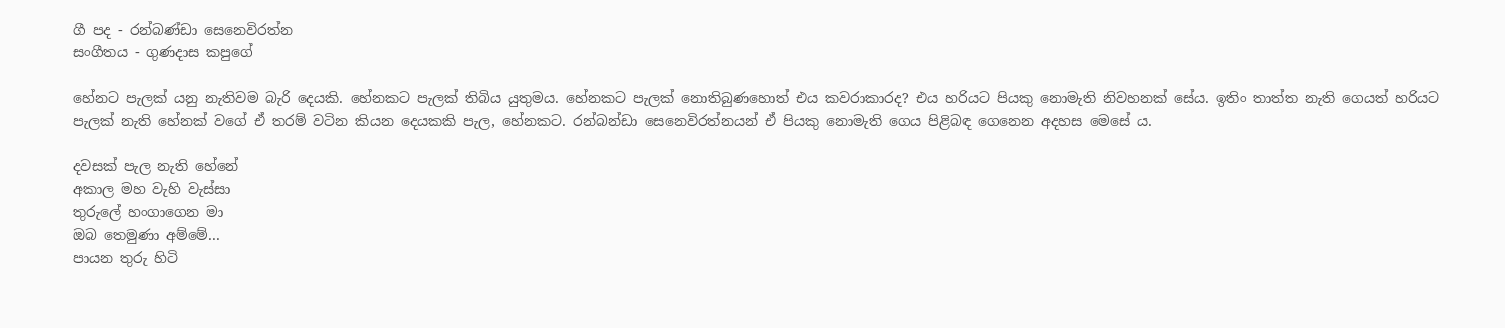ගී පද - රන්බණ්ඩා සෙනෙවිරත්න
සංගීතය - ගුණදාස කපුගේ

හේනට පැලක් යනු නැතිවම බැරි දෙයකි. හේනකට පැලක් තිබිය යුතුමය. හේනකට පැලක් නොතිබුණහොත් එය කවරාකාරද? එය හරියට පියකු නොමැති නිවහනක් සේය. ඉතිං තාත්ත නැති ගෙයත් හරියට පැලක් නැති හේනක් වගේ ඒ තරම් වටින කියන දෙයකකි පැල, හේනකට. රන්බන්ඩා සෙනෙවිරත්නයන් ඒ පියකු නොමැති ගෙය පිළිබඳ ගෙනෙන අදහස මෙසේ ය.

දවසක් පැල නැති හේනේ
අකාල මහ වැහි වැස්සා
තුරුලේ හංගාගෙන මා
ඔබ තෙමුණා අම්මේ...
පායන තුරු හිටි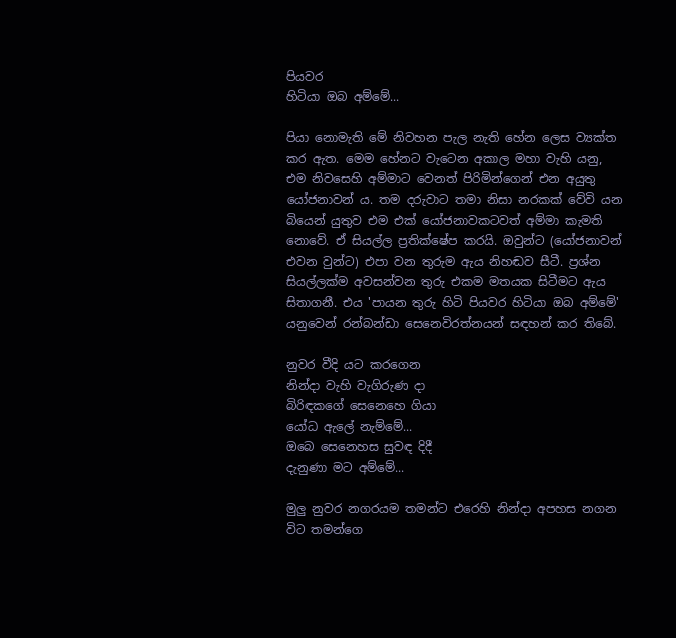පියවර
හිටියා ඔබ අම්මේ...

පියා නොමැති මේ නිවහන පැල නැති හේන ලෙස ව්‍යක්ත කර ඇත. මෙම හේනට වැටෙන අකාල මහා වැහි යනු, එම නිවසෙහි අම්මාට වෙනත් පිරිමින්ගෙන් එන අයුතු යෝජනාවන් ය. තම දරුවාට තමා නිසා නරකක් වේවි යන බියෙන් යුතුව එම එක් යෝජනාවකටවත් අම්මා කැමති නොවේ. ඒ සියල්ල ප්‍රතික්ෂේප කරයි. ඔවුන්ට (යෝජනාවන් එවන වුන්ට) එපා වන තුරුම ඇය නිහඬව සීටී. ප්‍රශ්න සියල්ලක්ම අවසන්වන තුරු එකම මතයක සිටීමට ඇය  සිතාගනී. එය 'පායන තුරු හිටි පියවර හිටියා ඔබ අම්මේ' යනුවෙන් රන්බන්ඩා සෙනෙවිරත්නයන් සඳහන් කර තිබේ.

නුවර වීදි යට කරගෙන
නින්දා වැහි වැගිරුණ දා
බිරිඳකගේ සෙනෙහෙ ගියා
යෝධ ඇලේ නැම්මේ...
ඔබෙ සෙනෙහස සුවඳ දිදී
දැනුණා මට අම්මේ...

මුලු නුවර නගරයම තමන්ට එරෙහි නින්දා අපහස නගන විට තමන්ගෙ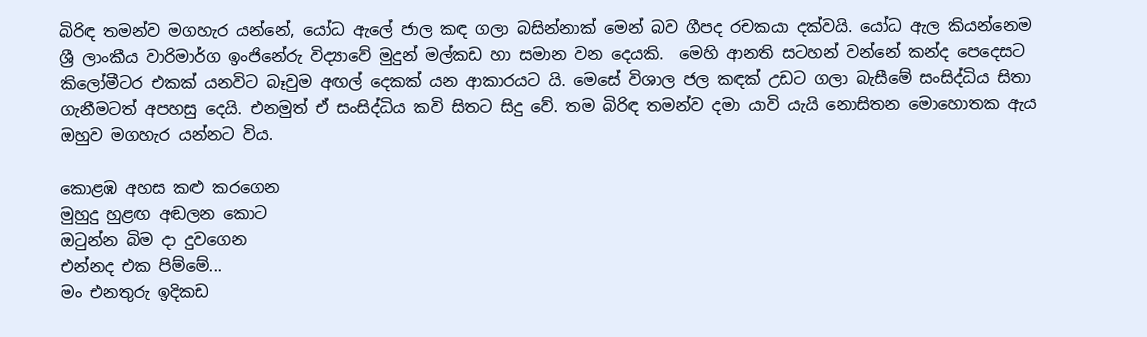බිරිඳ තමන්ව මගහැර යන්නේ, යෝධ ඇලේ ජාල කඳ ගලා බසින්නාක් මෙන් බව ගීපද රචකයා දක්වයි. යෝධ ඇල කියන්නෙම ශ්‍රී ලාංකීය වාරිමාර්ග ඉංජිනේරු විද්‍යාවේ මුදුන් මල්කඩ හා සමාන වන දෙයකි.  මෙහි ආනති සටහන් වන්නේ කන්ද පෙදෙසට කිලෝමීටර එකක් යනවිට බෑවුම අඟල් දෙකක් යන ආකාරයට යි. මෙසේ විශාල ජල කඳක් උඩට ගලා බැසීමේ සංසිද්ධිය සිතා ගැනීමටත් අපහසු දෙයි. එනමුත් ඒ සංසිද්ධිය කවි සිතට සිදු වේ. තම බිරිඳ තමන්ව දමා යාවි යැයි නොසිතන මොහොතක ඇය ඔහුව මගහැර යන්නට විය.

කොළඹ අහස කළු කරගෙන
මුහුදු හුළඟ අඬලන කොට
ඔටුන්න බිම දා දුවගෙන
එන්නද එක පිම්මේ...
මං එනතුරු ඉදිකඩ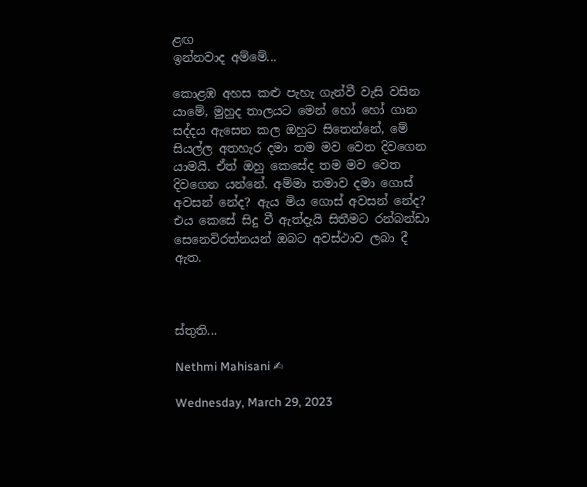ළඟ
ඉන්නවාද අම්මේ...

කොළඹ අහස කළු පැහැ ගැන්වී වැසි වසින යාමේ, මුහුද තාලයට මෙන් හෝ හෝ ගාන සද්දය ඇසෙන කල ඔහුට සිතෙන්නේ, මේ සියල්ල අතහැර දමා තම මව වෙත දිවගෙන යාමයි. ඒත් ඔහු කෙසේද තම මව වෙත දිවගෙන යන්නේ. අම්මා තමාව දමා ගොස් අවසන් නේද? ඇය මිය ගොස් අවසන් නේද? එය කෙසේ සිදු වී ඇත්දැයි සිතීමට රන්බන්ඩා සෙනෙවිරත්නයන් ඔබට අවස්ථාව ලබා දී ඇත.



ස්තුති...

Nethmi Mahisani ✍

Wednesday, March 29, 2023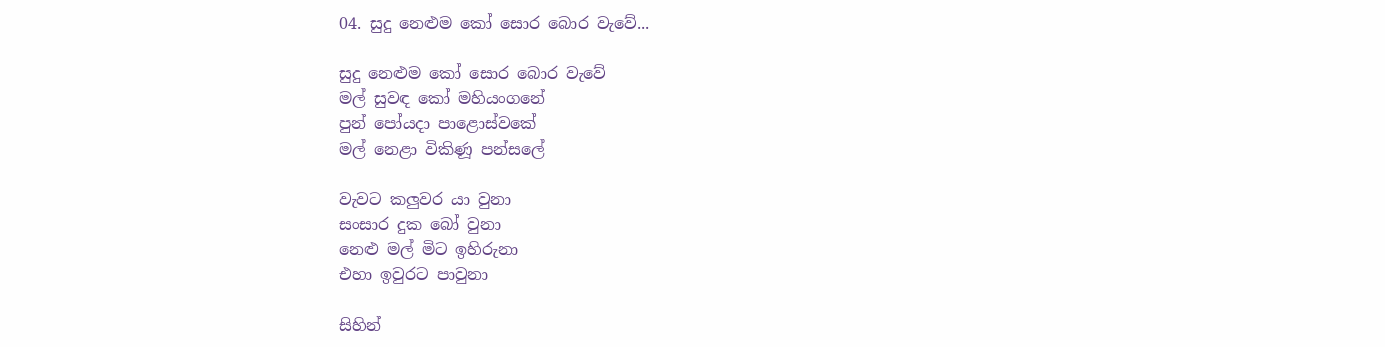04. සුදු නෙළුම කෝ සොර බොර වැවේ...

සුදු නෙළුම කෝ සොර බොර වැවේ
මල් සුවඳ කෝ මහියංගනේ
පුන් පෝයදා පාළොස්වකේ
මල් නෙළා විකිණූ පන්සලේ

වැවට කලුවර යා වුනා
සංසාර දුක බෝ වුනා
නෙළු මල් මිට ඉහිරුනා
එහා ඉවුරට පාවුනා

සිහින්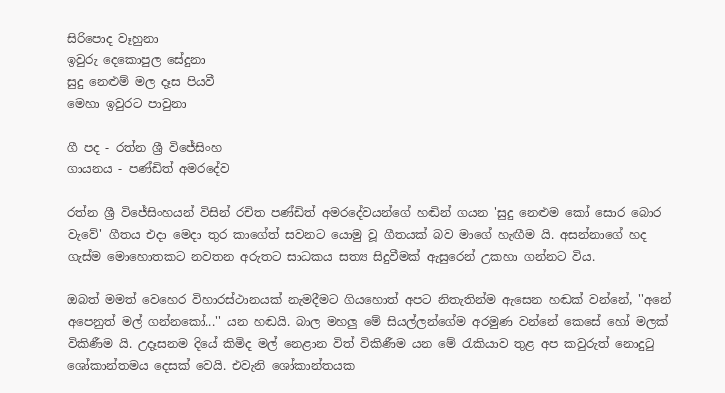සිරිපොද වෑහුනා
ඉවුරු දෙකොපුල සේදුනා
සුදු නෙළුම් මල දෑස පියවී
මෙහා ඉවුරට පාවුනා

ගී පද - රත්න ශ්‍රී විජේසිංහ
ගායනය - පණ්ඩිත් අමරදේව

රත්න ශ්‍රී විජේසිංහයන් විසින් රචිත පණ්ඩිත් අමරදේවයන්ගේ හඬින් ගයන 'සුදු නෙළුම කෝ සොර බොර වැවේ' ගීතය එදා මෙදා තුර කාගේත් සවනට යොමු වූ ගීතයක් බව මාගේ හැඟීම යි. අසන්නාගේ හද ගැස්ම මොහොතකට නවතන අරුතට සාධකය සත්‍ය සිදුවීමක් ඇසුරෙන් උකහා ගන්නට විය.

ඔබත් මමත් වෙහෙර විහාරස්ථානයක් නැමදීමට ගියහොත් අපට නිතැතින්ම ඇසෙන හඬක් වන්නේ, ''අනේ අපෙනුත් මල් ගන්නකෝ...'' යන හඬයි. බාල මහලු මේ සියල්ලන්ගේම අරමුණ වන්නේ කෙසේ හෝ මලක් විකිණීම යි. උදෑසනම දියේ කිමිද මල් නෙළාන විත් විකිණීම යන මේ රැකියාව තුළ අප කවුරුත් නොදුටු ශෝකාන්තමය දෙසක් වෙයි. එවැනි ශෝකාන්තයක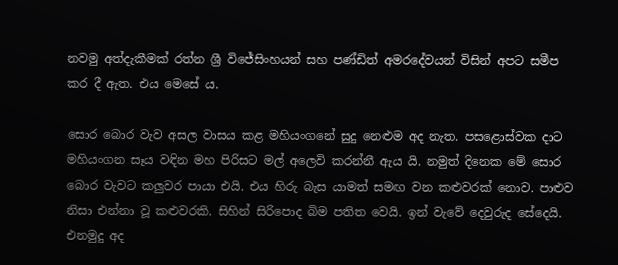නවමු අත්දැකීමක් රත්න ශ්‍රී විජේසිංහයන් සහ පණ්ඩිත් අමරදේවයන් විසින් අපට සමීප කර දී ඇත. එය මෙසේ ය.

සොර බොර වැව අසල වාසය කළ මහියංගනේ සුදු නෙළුම අද නැත. පසළොස්වක දාට මහියංගන සෑය වඳින මහ පිරිසට මල් අලෙවි කරන්නී ඇය යි. නමුත් දිනෙක මේ සොර බොර වැවට කලුවර පායා එයි. එය හිරු බැස යාමත් සමඟ වන කළුවරක් නොව. පාළුව නිසා එන්නා වූ කළුවරකි. සිහින් සිරිපොද බිම පතිත වෙයි. ඉන් වැවේ දෙවුරුද සේදෙයි. එනමුදු අද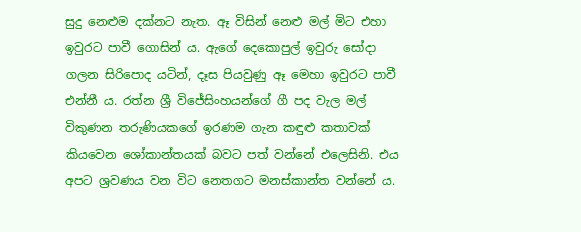සුදු නෙළුම දක්නට නැත. ඈ විසින් නෙළු මල් මිට එහා ඉවුරට පාවී ගොසින් ය. ඇගේ දෙකොපුල් ඉවුරු සෝදා ගලන සිරිපොද යටින්, දෑස පියවුණු ඈ මෙහා ඉවුරට පාවී එන්නී ය. රත්න ශ්‍රී විජේසිංහයන්ගේ ගී පද වැල මල් විකුණන තරුණියකගේ ඉරණම ගැන කඳුළු කතාවක් කියවෙන ශෝකාන්තයක් බවට පත් වන්නේ එලෙසිනි. එය අපට ශ්‍රවණය වන විට නෙතගට මනස්කාන්ත වන්නේ ය.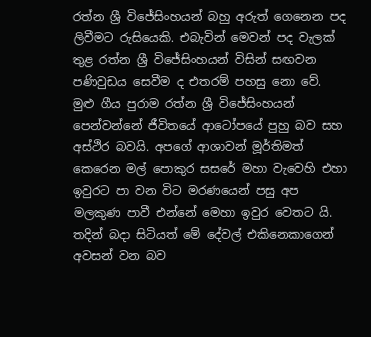රත්න ශ්‍රී විජේසිංහයන් බහු අරුත් ගෙනෙන පද ලිවීමට රුසියෙකි. එබැවින් මෙවන් පද වැලක් තුළ රත්න ශ්‍රී විජේසිංහයන් විසින් සඟවන පණිවුඩය සෙවීම ද එතරම් පහසු නො වේ. මුළු ගීය පුරාම රත්න ශ්‍රී විජේසිංහයන් පෙන්වන්නේ ජීවිතයේ ආටෝපයේ පුහු බව සහ අස්ථිර බවයි. අපගේ ආශාවන් මූර්තිමත් කෙරෙන මල් පොකුර සසරේ මහා වැවෙහි එහා ඉවුරට පා වන විට මරණයෙන් පසු අප මලකුණ පාවී එන්නේ මෙහා ඉවුර වෙතට යි. තදින් බදා සිටියත් මේ දේවල් එකිනෙකාගෙන් අවසන් වන බව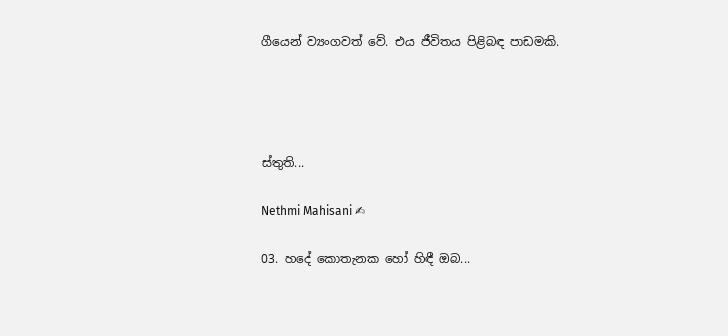ගීයෙන් ව්‍යංගවත් වේ. එය ජීවිතය පිළිබඳ පාඩමකි.




ස්තුති...

Nethmi Mahisani ✍

03. හදේ කොතැනක හෝ හිඳී ඔබ...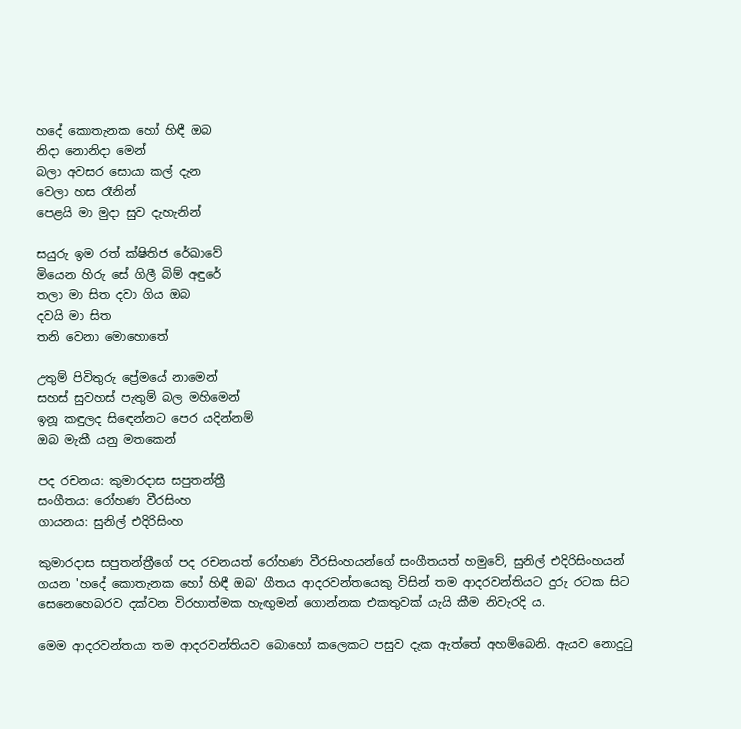හදේ කොතැනක හෝ හිඳී ඔබ
නිදා නොනිදා මෙන්
බලා අවසර සොයා කල් දැන
වෙලා හස රෑනින්
පෙළයි මා මුදා සුව දැහැනින්

සයුරු ඉම රත් ක්ෂිතිජ රේඛාවේ
මියෙන හිරු සේ ගිලී බිම් අඳුරේ
තලා මා සිත දවා ගිය ඔබ
දවයි මා සිත
තනි වෙනා මොහොතේ

උතුම් පිවිතුරු ප්‍රේමයේ නාමෙන්
සහස් සුවහස් පැතුම් බල මහිමෙන්
ඉනූ කඳුලද සිඳෙන්නට පෙර යදින්නම්
ඔබ මැකී යනු මතකෙන්

පද රචනය: කුමාරදාස සපුතන්ත්‍රී
සංගීතය: රෝහණ වීරසිංහ
ගායනය: සුනිල් එදිරිසිංහ

කුමාරදාස සපුතන්ත්‍රීගේ පද රචනයත් රෝහණ වීරසිංහයන්ගේ සංගීතයත් හමුවේ, සුනිල් එදිරිසිංහයන් ගයන 'හදේ කොතැනක හෝ හිඳී ඔබ' ගීතය ආදරවන්තයෙකු විසින් තම ආදරවන්තියට දුරු රටක සිට සෙනෙහෙබරව දක්වන විරහාත්මක හැඟුමන් ගොන්නක එකතුවක් යැයි කීම නිවැරදි ය.

මෙම ආදරවන්තයා තම ආදරවන්තියව බොහෝ කලෙකට පසුව දැක ඇත්තේ අහම්බෙනි. ඇයව නොදුටු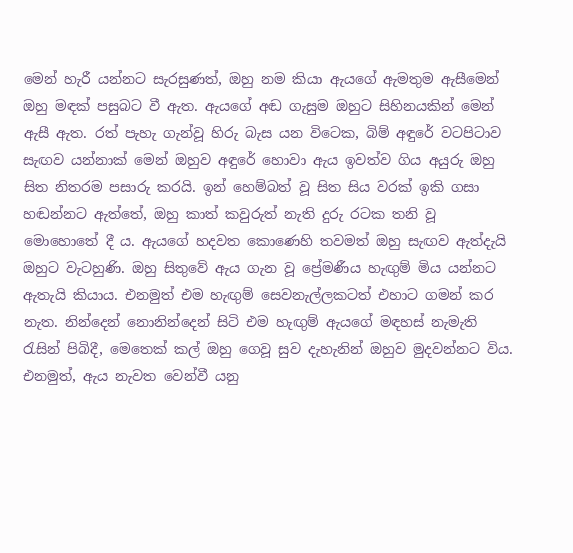මෙන් හැරී යන්නට සැරසුණත්, ඔහු නම කියා ඇයගේ ඇමතුම ඇසීමෙන් ඔහු මඳක් පසුබට වී ඇත. ඇයගේ අඬ ගැසුම ඔහුට සිහිනයකින් මෙන් ඇසී ඇත. රත් පැහැ ගැන්වූ හිරු බැස යන විටෙක, බිම් අඳුරේ වටපිටාව සැඟව යන්නාක් මෙන් ඔහුව අඳුරේ හොවා ඇය ඉවත්ව ගිය අයුරු ඔහු සිත නිතරම පසාරු කරයි. ඉන් හෙම්බත් වූ සිත සිය වරක් ඉකි ගසා හඬන්නට ඇත්තේ, ඔහු කාත් කවුරුත් නැති දුරු රටක තනි වූ මොහොතේ දී ය. ඇයගේ හදවත කොණෙහි තවමත් ඔහු සැඟව ඇත්දැයි ඔහුට වැටහුණි. ඔහු සිතුවේ ඇය ගැන වූ ප්‍රේමණීය හැඟුම් මිය යන්නට ඇතැයි කියාය. එනමුත් එම හැඟුම් සෙවනැල්ලකටත් එහාට ගමන් කර නැත. නින්දෙන් නොනින්දෙන් සිටි එම හැඟුම් ඇයගේ මඳහස් නැමැති රැසින් පිබිදී, මෙතෙක් කල් ඔහු ගෙවූ සුව දැහැනින් ඔහුව මුදවන්නට විය. එනමුත්, ඇය නැවත වෙන්වී යනු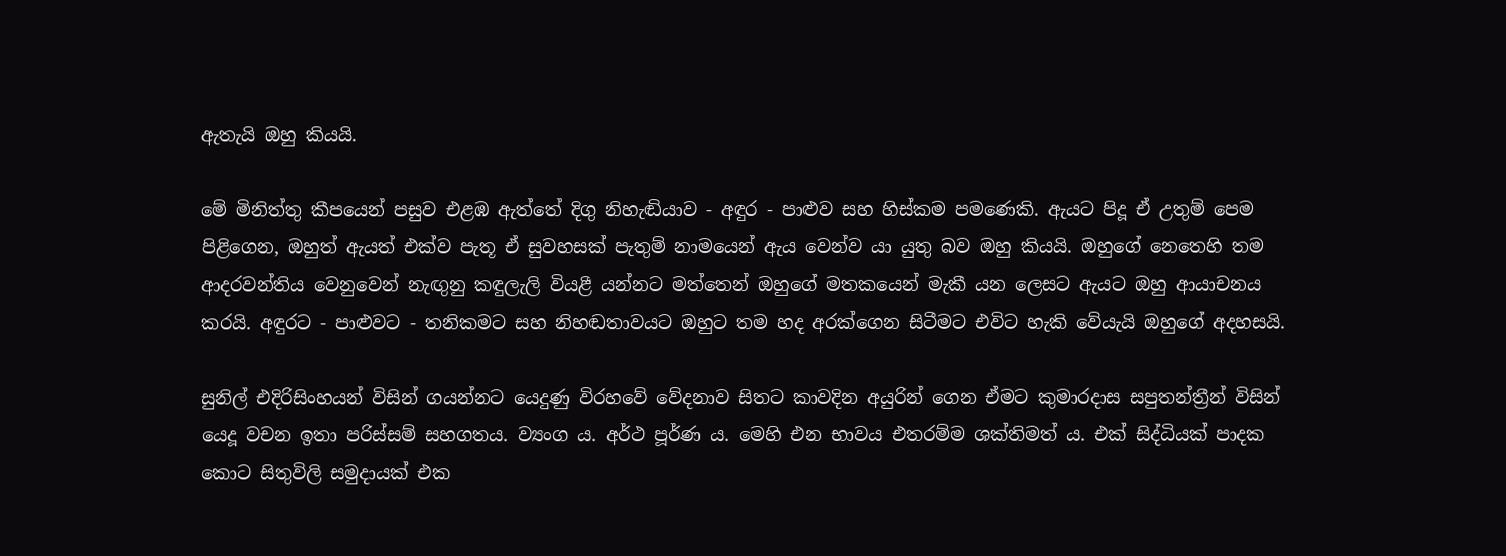ඇතැයි ඔහු කියයි.

මේ මිනිත්තු කීපයෙන් පසුව එළඹ ඇත්තේ දිගු නිහැඬියාව - අඳුර - පාළුව සහ හිස්කම පමණෙකි. ඇයට පිදූ ඒ උතුම් පෙම පිළිගෙන, ඔහුත් ඇයත් එක්ව පැතූ ඒ සුවහසක් පැතුම් නාමයෙන් ඇය වෙන්ව යා යුතු බව ඔහු කියයි. ඔහුගේ නෙතෙහි තම ආදරවන්තිය වෙනුවෙන් නැඟුනු කඳුලැලි වි‍යළී යන්නට මත්තෙන් ඔහුගේ මතකයෙන් මැකී යන ලෙසට ඇයට ඔහු ආයාචනය කරයි. අඳුරට - පාළුවට - තනිකමට සහ නිහඬතාවයට ඔහුට තම හද අරක්ගෙන සිටීමට එවිට හැකි වේයැයි ඔහුගේ අදහසයි.

සුනිල් එදිරිසිංහයන් විසින් ගයන්නට යෙදුණු විරහවේ වේදනාව සිතට කාවදින අයුරින් ගෙන ඒමට කුමාරදාස සපුතන්ත්‍රීන් විසින් යෙදූ වචන ඉතා පරිස්සම් සහගතය. ව්‍යංග ය. අර්ථ පූර්ණ ය. මෙහි එන භාවය එතරම්ම ශක්තිමත් ය. එක් සිද්ධියක් පාදක කොට සිතුවිලි සමුදායක් එක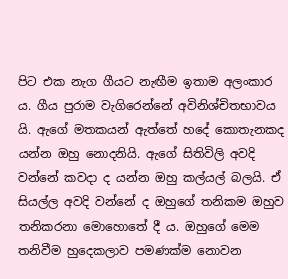පිට එක නැග ගීයට නැඟීම ඉතාම අලංකාර ය. ගීය පුරාම වැගිරෙන්නේ අවිනිශ්චිතභාවය යි. ඇගේ මතකයන් ඇත්තේ හදේ කොතැනකද යන්න ඔහු නොදනියි. ඇගේ සිතිවිලි අවදි වන්නේ කවදා ද යන්න ඔහු කල්යල් බලයි. ඒ සියල්ල අවදි වන්නේ ද ඔහුගේ තනිකම ඔහුව තනිකරනා මොහොතේ දී ය. ඔහුගේ මෙම තනිවීම හුදෙකලාව පමණක්ම නොවන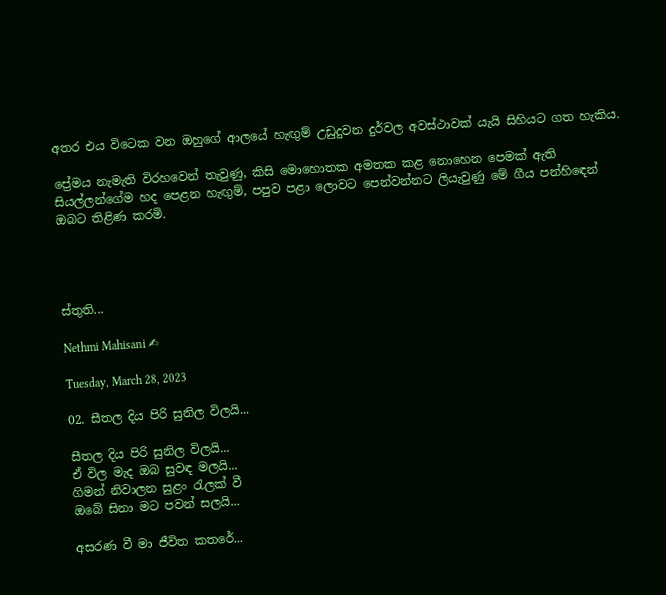අතර එය විටෙක වන ඔහුගේ ආලයේ හැඟුම් උඩුදුවන දුර්වල අවස්ථාවක් යැයි සිහියට ගත හැකිය.

ප්‍රේමය නැමැති විරහවෙන් තැවුණු, කිසි මොහොතක අමතක කළ නොහෙන පෙමක් ඇති සියල්ලන්ගේම හද පෙළන හැඟුම්, පපුව පළා ලොවට පෙන්වන්නට ලියැවුණු මේ ගීය පන්හිඳෙන් ඔබට තිළිණ කරමි.




ස්තුති...

Nethmi Mahisani ✍

Tuesday, March 28, 2023

02. සීතල දිය පිරි සුනිල විලයි...

සීතල දිය පිරි සුනිල විලයි...
ඒ විල මැද ඔබ සුවඳ මලයි...
ගිමන් නිවාලන සුළං රැලක් වී
ඔබේ සිනා මට පවන් සලයි...

අසරණ වී මා ජීවිත කතරේ...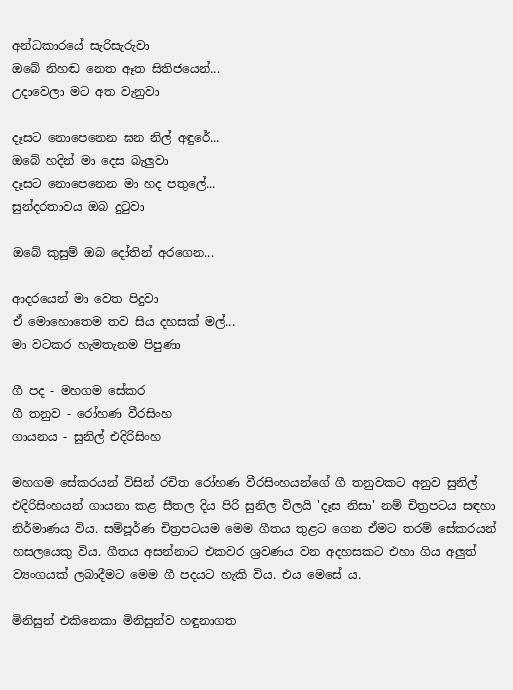අන්ධකාරයේ සැරිසැරුවා
ඔබේ නිහඬ නෙත ඈත සිතිජයෙන්...
උදාවෙලා මට අත වැනුවා

දෑසට නොපෙනෙන ඝන නිල් අඳුරේ...
ඔබේ හදින් මා දෙස බැලුවා
දෑසට නොපෙනෙන මා හද පතුලේ...
සුන්දරතාවය ඔබ දුටුවා

ඔබේ කුසුම් ඔබ දෝතින් අරගෙන...

ආදරයෙන් මා වෙත පිදුවා
ඒ මොහොතෙම තව සිය දහසක් මල්...
මා වටකර හැමතැනම පිපුණා

ගී පද - මහගම සේකර
ගී තනුව - රෝහණ වීරසිංහ
ගායනය - සුනිල් එදිරිසිංහ

මහගම සේකරයන් විසින් රචිත රෝහණ වීරසිංහයන්ගේ ගී තනුවකට අනුව සුනිල් එදිරිසිංහයන් ගායනා කළ සීතල දිය පිරි සුනිල විලයි 'දෑස නිසා' නම් චිත්‍රපටය සඳහා නිර්මාණය විය. සම්පූර්ණ චිත්‍රපටයම මෙම ගීතය තුළට ගෙන ඒමට තරම් සේකරයන් හසලයෙකු විය. ගීතය අසන්නාට එකවර ශ්‍රවණය වන අදහසකට එහා ගිය අලුත් ව්‍යංගයක් ලබාදීමට මෙම ගී පදයට හැකි විය. එය මෙසේ ය.

මිනිසුන් එකිනෙකා මිනිසුන්ව හඳුනාගත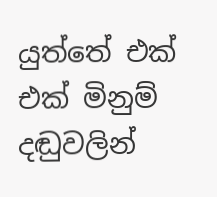යුත්තේ එක් එක් මිනුම් දඬුවලින්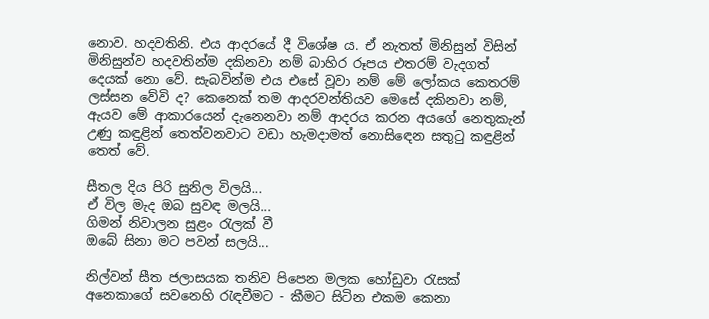නොව. හදවතිනි. එය ආදරයේ දී විශේෂ ය. ඒ නැතත් මිනිසුන් විසින් මිනිසුන්ව හදවතින්ම දකිනවා නම් බාහිර රූපය එතරම් වැදගත් දෙයක් නො වේ. සැබවින්ම එය එසේ වූවා නම් මේ ලෝකය කෙතරම් ලස්සන වේවි ද? කෙනෙක් තම ආදරවන්තියව මෙසේ දකිනවා නම්, ඇයව මේ ආකාරයෙන් දැනෙනවා නම් ආදරය කරන අයගේ නෙතුකැන් උණු කඳුළින් තෙත්වනවාට වඩා හැමදාමත් නොසිඳෙන සතුටු කඳුළින් තෙත් වේ.

සීතල දිය පිරි සුනිල විලයි...
ඒ විල මැද ඔබ සුවඳ මලයි...
ගිමන් නිවාලන සුළං රැලක් වී
ඔබේ සිනා මට පවන් සලයි...

නිල්වන් සීත ජලාසයක තනිව පිපෙන මලක හෝඩුවා රැසක් අනෙකාගේ සවනෙහි රැඳවීමට - කීමට සිටින එකම කෙනා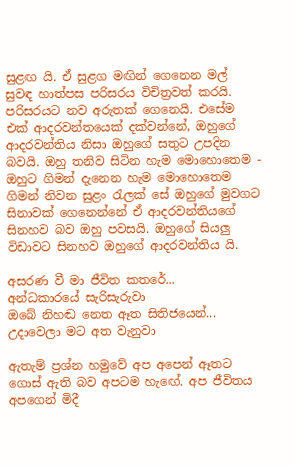සුළඟ යි. ඒ සුළග මඟින් ගෙනෙන මල් සුවඳ හාත්පස පරිසරය විචිත්‍රවත් කරයි. පරිසරයට නව අරුතක් ගෙනෙයි. එසේම එක් ආදරවන්තයෙක් දක්වන්නේ, ඔහුගේ ආදරවන්තිය නිසා ඔහුගේ සතුට උපදින බවයි. ඔහු තනිව සිටින හැම මොහොතෙම - ඔහුට ගිමන් දැනෙන හැම මොහොතෙම ගිමන් නිවන සුළං රැලක් සේ ඔහුගේ මුවගට සිනාවක් ගෙනෙන්නේ ඒ ආදරවන්තියගේ සිනහව බව ඔහු පවසයි. ඔහුගේ සියලු විඩාවට සිනහව ඔහුගේ ආදරවන්තිය යි.

අසරණ වී මා ජීවිත කතරේ...
අන්ධකාරයේ සැරිසැරුවා
ඔබේ නිහඬ නෙත ඈත සිතිජයෙන්...
උදාවෙලා මට අත වැනුවා

ඇතැම් ප්‍රශ්න හමුවේ අප අපෙන් ඈතට ගොස් ඇති බව අපටම හැඟේ. අප ජීවිතය අපගෙන් මිදී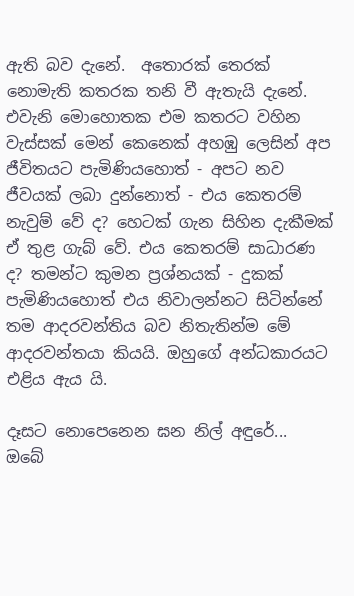ඇති බව දැනේ.  අතොරක් තෙරක් නොමැති කතරක තනි වී ඇතැයි දැනේ. එවැනි මොහොතක එම කතරට වහින වැස්සක් මෙන් කෙනෙක් අහඹු ලෙසින් අප ජීවිතයට පැමිණියහොත් - අපට නව ජීවයක් ලබා දුන්නොත් - එය කෙතරම් නැවුම් වේ ද? හෙටක් ගැන සිහින දැකීමක් ඒ තුළ ගැබ් වේ. එය කෙතරම් සාධාරණ ද? තමන්ට කුමන ප්‍රශ්නයක් - දුකක් පැමිණියහොත් එය නිවාලන්නට සිටින්නේ තම ආදරවන්තිය බව නිතැතින්ම මේ ආදරවන්තයා කියයි. ඔහුගේ අන්ධකාරයට එළිය ඇය යි.

දෑසට නොපෙනෙන ඝන නිල් අඳුරේ...
ඔබේ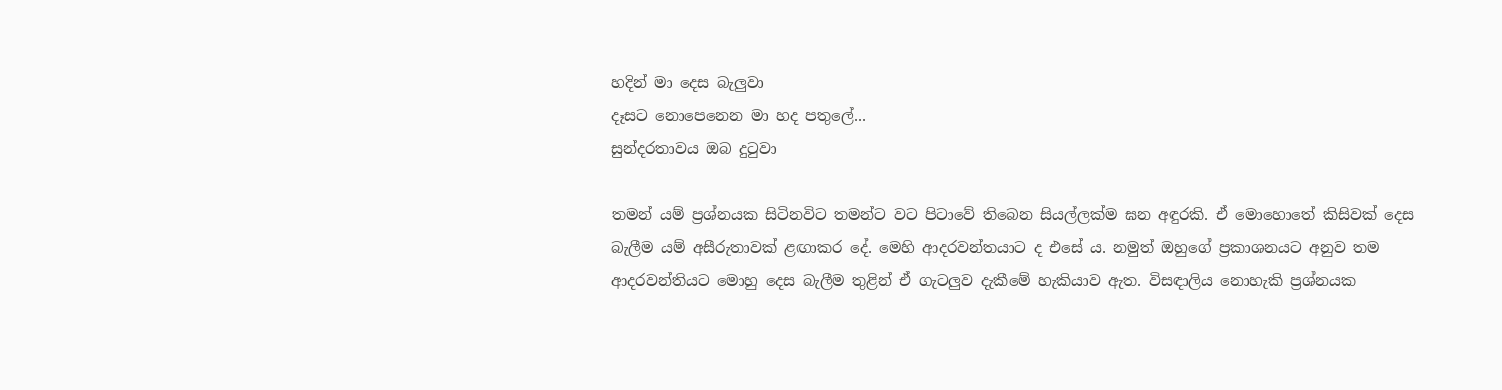හදින් මා දෙස බැලුවා
දෑසට නොපෙනෙන මා හද පතුලේ...
සුන්දරතාවය ඔබ දුටුවා

තමන් යම් ප්‍රශ්නයක සිටිනවිට තමන්ට වට පිටාවේ තිබෙන සියල්ලක්ම ඝන අඳුරකි. ඒ මොහොතේ කිසිවක් දෙස බැලීම යම් අසීරුතාවක් ළඟාකර දේ. මෙහි ආදරවන්තයාට ද එසේ ය. නමුත් ඔහුගේ ප්‍රකාශනයට අනුව තම ආදරවන්තියට මොහු දෙස බැලීම තුළින් ඒ ගැටලුව දැකීමේ හැකියාව ඇත. විසඳාලිය නොහැකි ප්‍රශ්නයක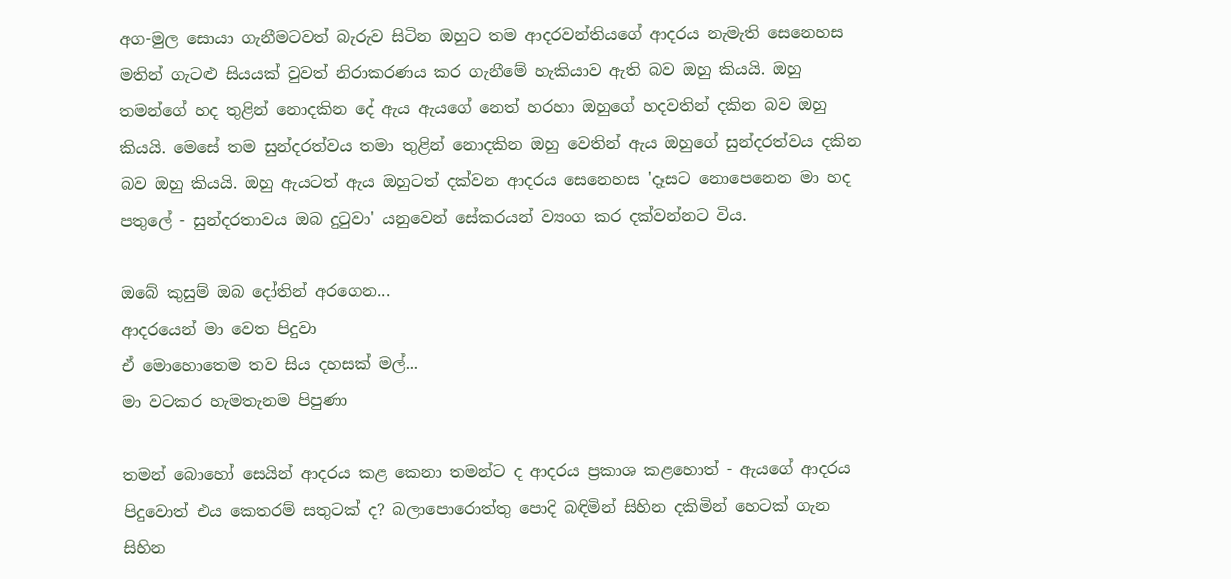අග-මුල සොයා ගැනීමටවත් බැරුව සිටින ඔහුට තම ආදරවන්තියගේ ආදරය නැමැති සෙනෙහස මතින් ගැටළු සියයක් වුවත් නිරාකරණය කර ගැනීමේ හැකියාව ඇති බව ඔහු කියයි. ඔහු තමන්ගේ හද තුළින් නොදකින දේ ඇය ඇයගේ නෙත් හරහා ඔහුගේ හදවතින් දකින බව ඔහු කියයි. මෙසේ තම සුන්දරත්වය තමා තුළින් නොදකින ඔහු වෙතින් ඇය ඔහුගේ සුන්දරත්වය දකින බව ඔහු කියයි. ඔහු ඇයටත් ඇය ඔහුටත් දක්වන ආදරය සෙනෙහස 'දෑසට නොපෙනෙන මා හද පතුලේ - සුන්දරතාවය ඔබ දුටුවා' යනුවෙන් සේකරයන් ව්‍යංග කර දක්වන්නට විය.

ඔබේ කුසුම් ඔබ දෝතින් අරගෙන...
ආදරයෙන් මා වෙත පිදුවා
ඒ මොහොතෙම තව සිය දහසක් මල්...
මා වටකර හැමතැනම පිපුණා

තමන් බොහෝ සෙයින් ආදරය කළ කෙනා තමන්ට ද ආදරය ප්‍රකාශ කළහොත් - ඇයගේ ආදරය පිදුවොත් එය කෙතරම් සතුටක් ද? බලාපොරොත්තු පොදි බඳිමින් සිහින දකිමින් හෙටක් ගැන සිහින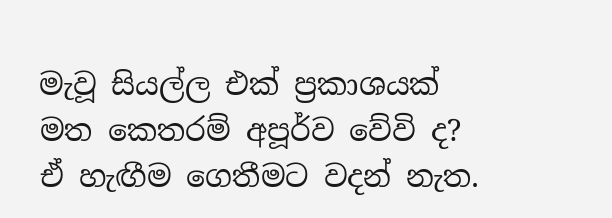මැවූ සියල්ල එක් ප්‍රකාශයක් මත කෙතරම් අපූර්ව වේවි ද? ඒ හැඟීම ගෙතීමට වදන් නැත.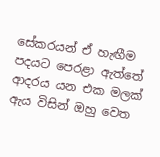සේකරයන් ඒ හැඟීම පදයට පෙරළා ඇත්තේ ආදරය යන එක මලක් ඇය විසින් ඔහු වෙත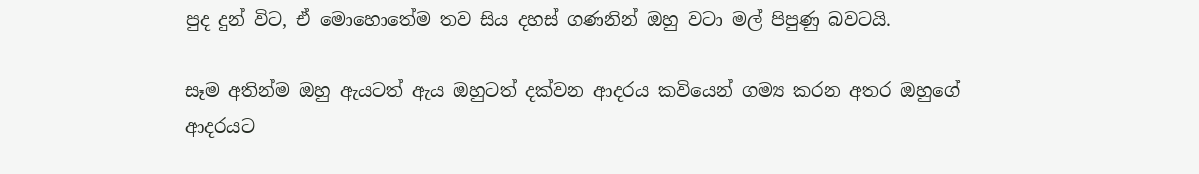පුද දුන් විට, ඒ මොහොතේම තව සිය දහස් ගණනින් ඔහු වටා මල් පිපුණු බවටයි.

සෑම අතින්ම ඔහු ඇයටත් ඇය ඔහුටත් දක්වන ආදරය කවියෙන් ගම්‍ය කරන අතර ඔහුගේ ආදරයට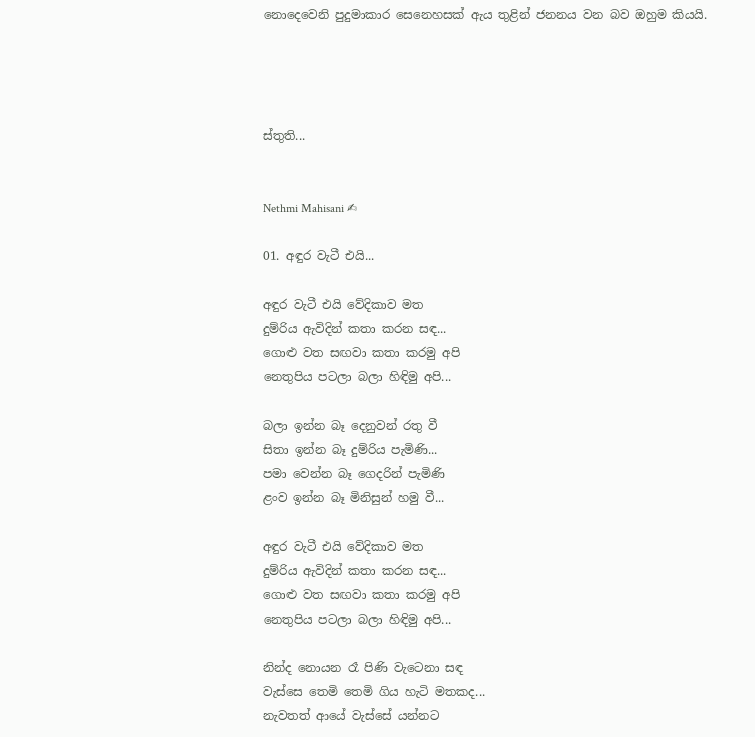නොදෙවෙනි පුදුමාකාර සෙනෙහසක් ඇය තුළින් ජනනය වන බව ඔහුම කියයි.




ස්තුති...


Nethmi Mahisani ✍

01. අඳුර වැටී එයි...

අඳුර වැටී එයි වේදිකාව මත
දුම්රිය ඇවිදින් කතා කරන සඳ...
ගොළු වත සඟවා කතා කරමු අපි
නෙතුපිය පටලා බලා හිඳිමු අපි...

බලා ඉන්න බෑ දෙනුවන් රතු වී
සිතා ඉන්න බෑ දුම්රිය පැමිණි...
පමා වෙන්න බෑ ගෙදරින් පැමිණි
ළංව ඉන්න බෑ මිනිසුන් හමු වී...

අඳුර වැටී එයි වේදිකාව මත
දුම්රිය ඇවිදින් කතා කරන සඳ...
ගොළු වත සඟවා කතා කරමු අපි
නෙතුපිය පටලා බලා හිඳිමු අපි...

නින්ද නොයන රෑ පිණි වැටෙනා සඳ
වැස්සෙ තෙමි තෙමි ගිය හැටි මතකද...
නැවතත් ආයේ වැස්සේ යන්නට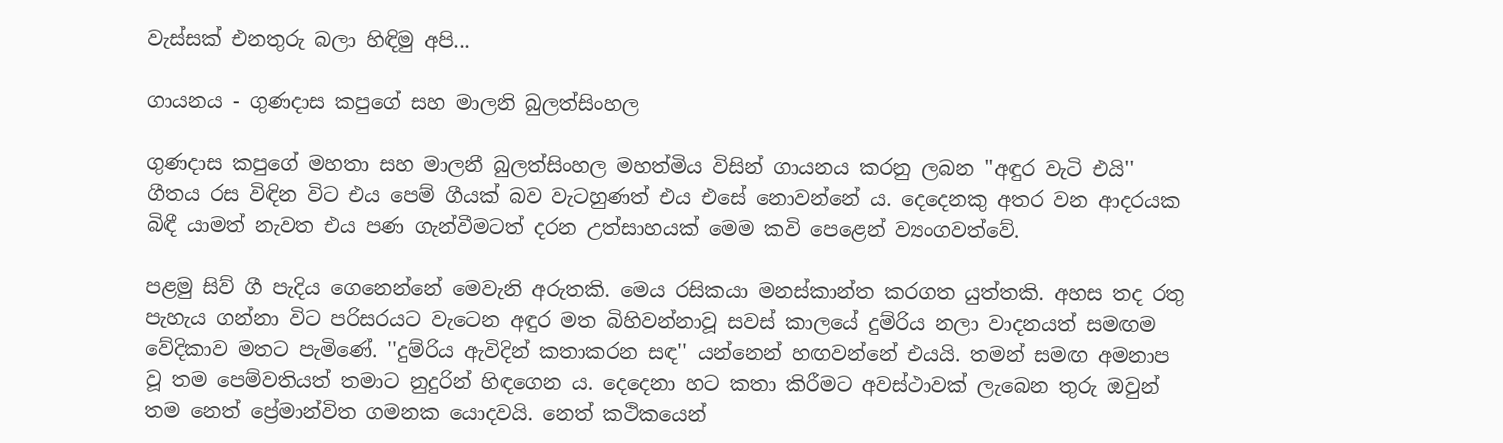වැස්සක් එනතුරු බලා හිඳිමු අපි...

ගායනය - ගුණදාස කපුගේ සහ මාලනි බුලත්සිංහල

ගුණදාස කපුගේ මහතා සහ මාලනී බුලත්සිංහල මහත්මිය විසින් ගායනය කරනු ලබන ''අඳුර වැටි එයි'' ගීතය රස විඳින විට එය පෙම් ගීයක් බව වැටහුණත් එය එසේ නොවන්නේ ය. දෙදෙනකු අතර වන ආදරයක බිඳී යාමත් නැවත එය පණ ගැන්වීමටත් දරන උත්සාහයක් මෙම කවි පෙළෙන් ව්‍යංගවත්වේ.

පළමු සිව් ගී පැදිය ගෙනෙන්නේ මෙවැනි අරුතකි. මෙය රසිකයා මනස්කාන්ත කරගත යුත්තකි. අහස තද රතු පැහැය ගන්නා විට පරිසරයට වැටෙන අඳුර මත බිහිවන්නාවූ සවස් කාලයේ දුම්රිය නලා වාදනයත් සමඟම වේදිකාව මතට පැමිණේ. ''දුම්රිය ඇවිදින් කතාකරන සඳ'' යන්නෙන් හඟවන්නේ එයයි. තමන් සමඟ අමනාප වූ තම පෙම්වතියත් තමාට නුදුරින් හිඳගෙන ය. දෙදෙනා හට කතා කිරීමට අවස්ථාවක් ලැබෙන තුරු ඔවුන් තම නෙත් ප්‍රේමාන්විත ගමනක යොදවයි. නෙත් කථිකයෙන්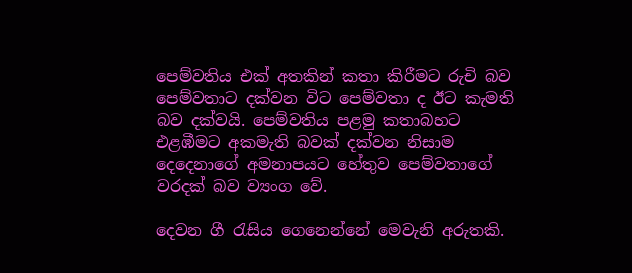පෙම්වතිය එක් අතකින් කතා කිරීමට රුචි බව පෙම්වතාට දක්වන විට පෙම්වතා ද ඊට කැමති බව දක්වයි. පෙම්වතිය පළමු කතාබහට එළඹීමට අකමැති බවක් දක්වන නිසාම දෙදෙනාගේ අමනාපයට හේතුව පෙම්වතාගේ වරදක් බව ව්‍යංග වේ.

දෙවන ගී රැසිය ගෙනෙන්නේ මෙවැනි අරුතකි.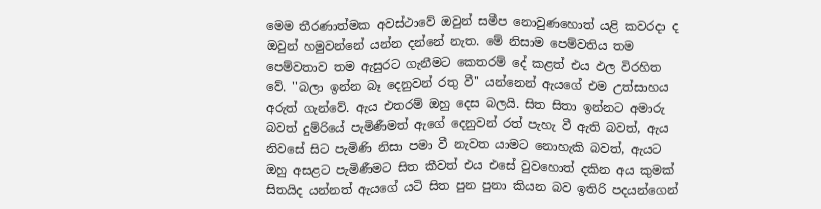මෙම තීරණාත්මක අවස්ථාවේ ඔවුන් සමීප නොවුණහොත් යළි කවරදා ද ඔවුන් හමුවන්නේ යන්න දන්නේ නැත. මේ නිසාම පෙම්වතිය තම පෙම්වතාව තම ඇසුරට ගැනීමට කෙතරම් දේ කළත් එය ඵල විරහිත වේ. ''බලා ඉන්න බෑ දෙනුවන් රතු වී'' යන්නෙන් ඇයගේ එම උත්සාහය අරුත් ගැන්වේ. ඇය එතරම් ඔහු දෙස බලයි. සිත සිතා ඉන්නට අමාරු බවත් දුම්රියේ පැමිණීමත් ඇගේ දෙනුවන් රත් පැහැ වී ඇති බවත්, ඇය නිවසේ සිට පැමිණි නිසා පමා වී නැවත යාමට නොහැකි බවත්, ඇයට ඔහු අසළට පැමිණීමට සිත කීවත් එය එසේ වුවහොත් දකින අය කුමක් සිතයිද යන්නත් ඇයගේ යටි සිත පුන පුනා කියන බව ඉතිරි පදයන්ගෙන්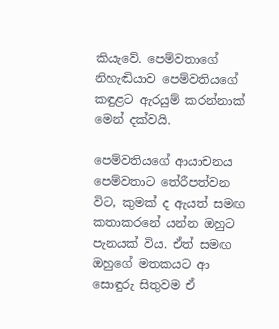කියැවේ. පෙම්වතාගේ නිහැඬියාව පෙම්වතියගේ කඳුළට ඇරයුම් කරන්නාක් මෙන් දක්වයි.

පෙම්වතියගේ ආයාචනය පෙම්වතාට තේරීපත්වන විට, කුමක් ද ඇයත් සමඟ කතාකරනේ යන්න ඔහුට පැනයක් විය. ඒත් සමඟ ඔහුගේ මතකයට ආ සොඳුරු සිතුවම ඒ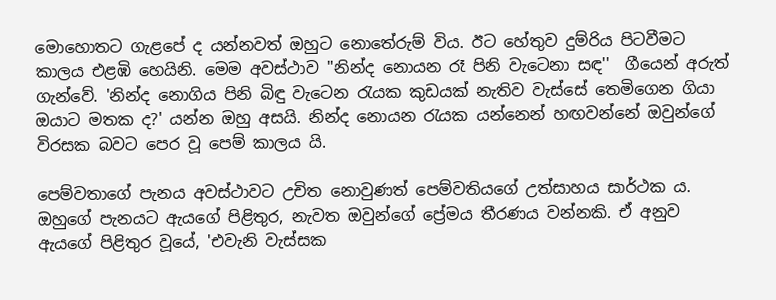මොහොතට ගැළපේ ද යන්නවත් ඔහුට නොතේරුම් විය. ඊට හේතුව දුම්රිය පිටවීමට කාලය එළඹි හෙයිනි. මෙම අවස්ථාව ''නින්ද නොයන රෑ පිනි වැටෙනා සඳ''  ගීයෙන් අරුත් ගැන්වේ. 'නින්ද නොගිය පිනි බිඳු වැටෙන රැයක කුඩයක් නැතිව වැස්සේ තෙමිගෙන ගියා ඔයාට මතක ද?' යන්න ඔහු අසයි. නින්ද නොයන රැයක යන්නෙන් හඟවන්නේ ඔවුන්ගේ විරසක බවට පෙර වූ පෙම් කාලය යි.

පෙම්වතාගේ පැනය අවස්ථාවට උචිත නොවුණත් පෙම්වතියගේ උත්සාහය සාර්ථක ය. ඔහුගේ පැනයට ඇයගේ පිළිතුර, නැවත ඔවුන්ගේ ප්‍රේමය තීරණය වන්නකි. ඒ අනුව ඇයගේ පිළිතුර වූයේ, 'එවැනි වැස්සක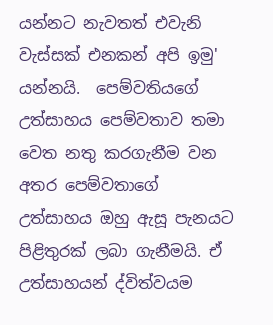යන්නට නැවතත් එවැනි වැස්සක් එනකන් අපි ඉමු' යන්නයි.  පෙම්වතියගේ උත්සාහය පෙම්වතාව තමා වෙත නතු කරගැනීම වන අතර පෙම්වතාගේ උත්සාහය ඔහු ඇසූ පැනයට පිළිතුරක් ලබා ගැනීමයි. ඒ උත්සාහයන් ද්විත්වයම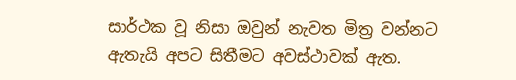සාර්ථක වූ නිසා ඔවුන් නැවත මිත්‍ර වන්නට ඇතැයි අපට සිතීමට අවස්ථාවක් ඇත.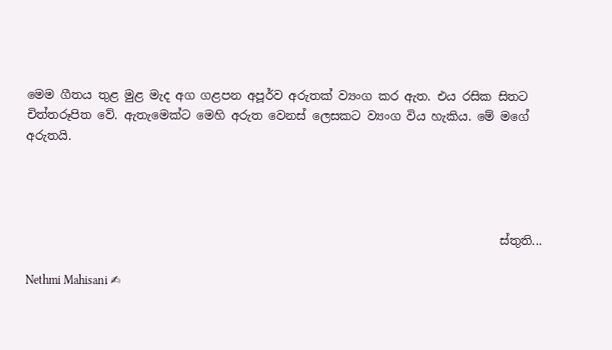මෙම ගීතය තුළ මුළ මැද අග ගළපන අපූර්ව අරුතක් ව්‍යංග කර ඇත. එය රසික සිතට චිත්තරූපිත වේ. ඇතැමෙක්ට මෙහි අරුත වෙනස් ලෙසකට ව්‍යංග විය හැකිය. මේ මගේ අරුතයි.




                                                                               ස්තුති...

Nethmi Mahisani ✍